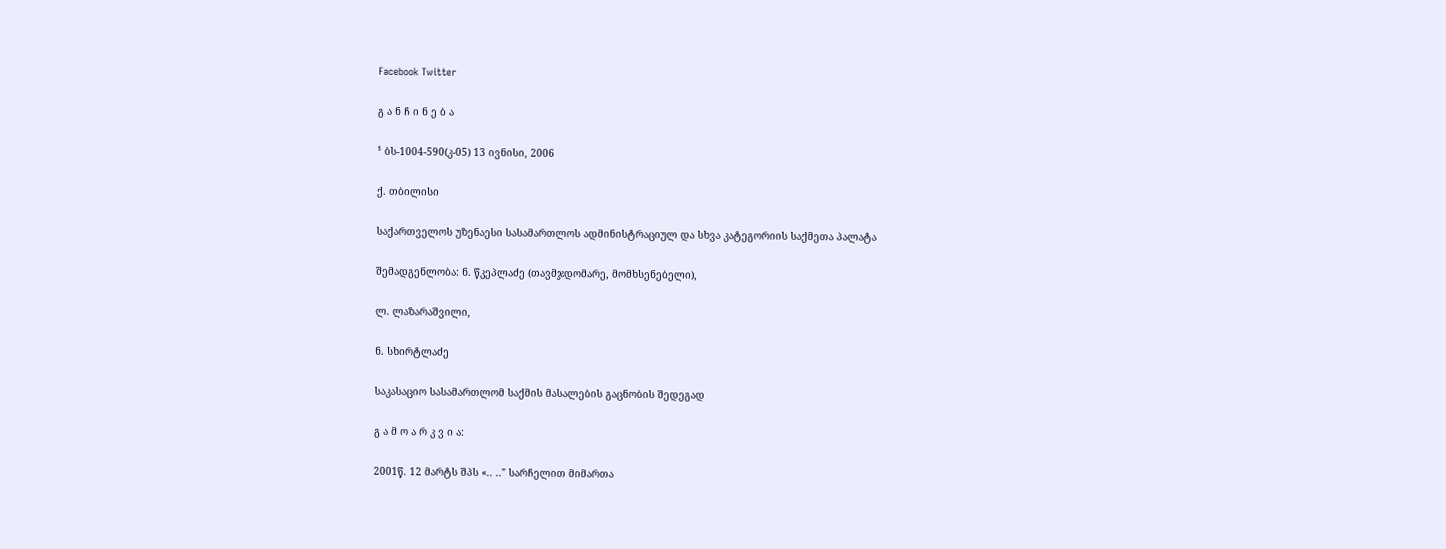Facebook Twitter

გ ა ნ ჩ ი ნ ე ბ ა

¹ ბს-1004-590(კ-05) 13 ივნისი, 2006

ქ. თბილისი

საქართველოს უზენაესი სასამართლოს ადმინისტრაციულ და სხვა კატეგორიის საქმეთა პალატა

შემადგენლობა: ნ. წკეპლაძე (თავმჯდომარე, მომხსენებელი),

ლ. ლაზარაშვილი,

ნ. სხირტლაძე

საკასაციო სასამართლომ საქმის მასალების გაცნობის შედეგად

გ ა მ ო ა რ კ ვ ი ა:

2001წ. 12 მარტს შპს «.. .." სარჩელით მიმართა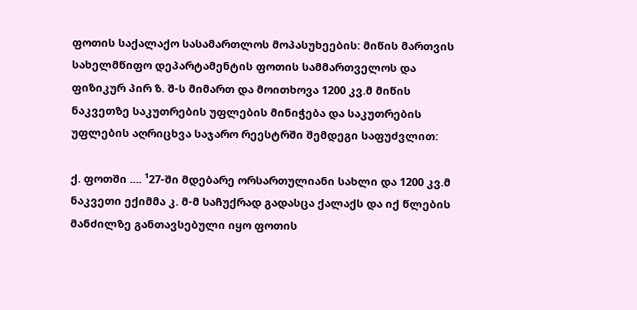ფოთის საქალაქო სასამართლოს მოპასუხეების: მიწის მართვის სახელმწიფო დეპარტამენტის ფოთის სამმართველოს და ფიზიკურ პირ ზ. შ-ს მიმართ და მოითხოვა 1200 კვ.მ მიწის ნაკვეთზე საკუთრების უფლების მინიჭება და საკუთრების უფლების აღრიცხვა საჯარო რეესტრში შემდეგი საფუძვლით:

ქ. ფოთში .... ¹27-ში მდებარე ორსართულიანი სახლი და 1200 კვ.მ ნაკვეთი ექიმმა კ. მ-მ საჩუქრად გადასცა ქალაქს და იქ წლების მანძილზე განთავსებული იყო ფოთის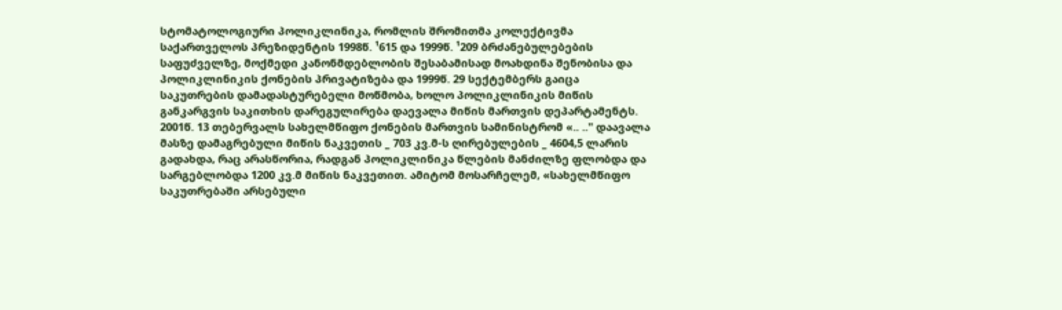სტომატოლოგიური პოლიკლინიკა, რომლის შრომითმა კოლექტივმა საქართველოს პრეზიდენტის 1998წ. ¹615 და 1999წ. ¹209 ბრძანებულებების საფუძველზე, მოქმედი კანონმდებლობის შესაბამისად მოახდინა შენობისა და პოლიკლინიკის ქონების პრივატიზება და 1999წ. 29 სექტემბერს გაიცა საკუთრების დამადასტურებელი მოწმობა, ხოლო პოლიკლინიკის მიწის განკარგვის საკითხის დარეგულირება დაევალა მიწის მართვის დეპარტამენტს. 2001წ. 13 თებერვალს სახელმწიფო ქონების მართვის სამინისტრომ «.. .." დაავალა მასზე დამაგრებული მიწის ნაკვეთის _ 703 კვ.მ-ს ღირებულების _ 4604,5 ლარის გადახდა, რაც არასწორია, რადგან პოლიკლინიკა წლების მანძილზე ფლობდა და სარგებლობდა 1200 კვ.მ მიწის ნაკვეთით. ამიტომ მოსარჩელემ, «სახელმწიფო საკუთრებაში არსებული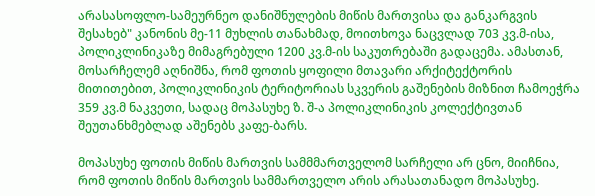არასასოფლო-სამეურნეო დანიშნულების მიწის მართვისა და განკარგვის შესახებ" კანონის მე-11 მუხლის თანახმად, მოითხოვა ნაცვლად 703 კვ.მ-ისა, პოლიკლინიკაზე მიმაგრებული 1200 კვ.მ-ის საკუთრებაში გადაცემა. ამასთან, მოსარჩელემ აღნიშნა, რომ ფოთის ყოფილი მთავარი არქიტექტორის მითითებით, პოლიკლინიკის ტერიტორიას სკვერის გაშენების მიზნით ჩამოეჭრა 359 კვ.მ ნაკვეთი, სადაც მოპასუხე ზ. შ-ა პოლიკლინიკის კოლექტივთან შეუთანხმებლად აშენებს კაფე-ბარს.

მოპასუხე ფოთის მიწის მართვის სამმმართველომ სარჩელი არ ცნო, მიიჩნია, რომ ფოთის მიწის მართვის სამმართველო არის არასათანადო მოპასუხე.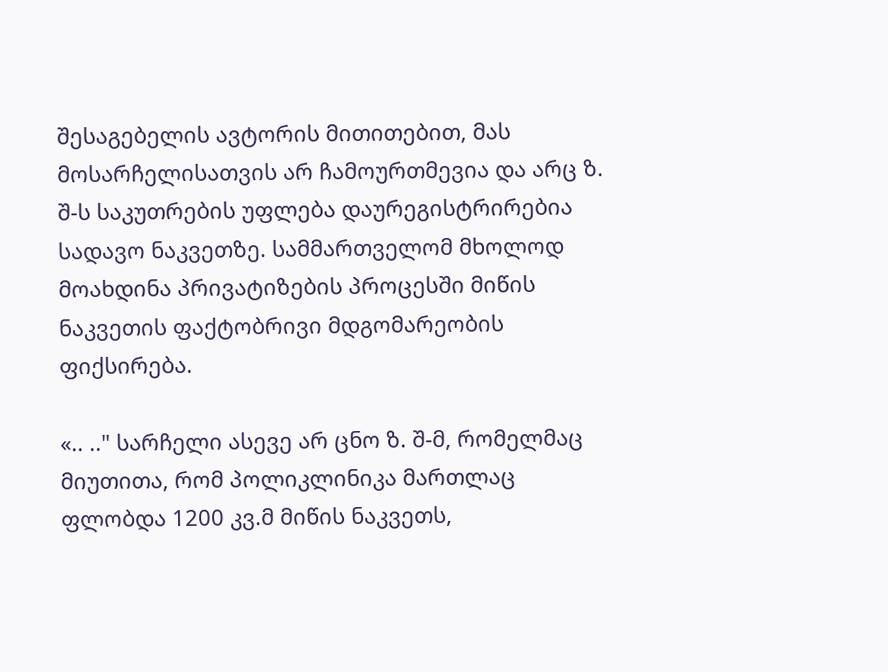შესაგებელის ავტორის მითითებით, მას მოსარჩელისათვის არ ჩამოურთმევია და არც ზ. შ-ს საკუთრების უფლება დაურეგისტრირებია სადავო ნაკვეთზე. სამმართველომ მხოლოდ მოახდინა პრივატიზების პროცესში მიწის ნაკვეთის ფაქტობრივი მდგომარეობის ფიქსირება.

«.. .." სარჩელი ასევე არ ცნო ზ. შ-მ, რომელმაც მიუთითა, რომ პოლიკლინიკა მართლაც ფლობდა 1200 კვ.მ მიწის ნაკვეთს,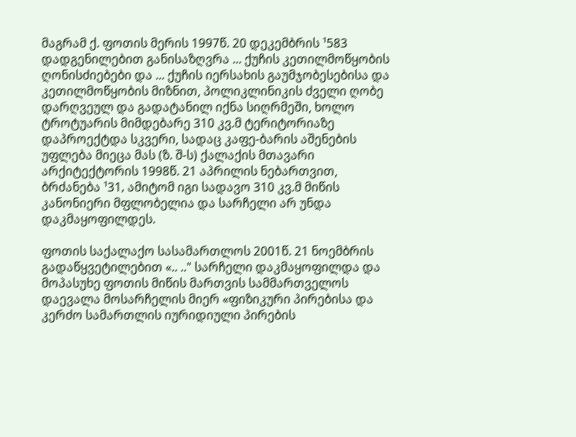მაგრამ ქ. ფოთის მერის 1997წ. 20 დეკემბრის ¹583 დადგენილებით განისაზღვრა ... ქუჩის კეთილმოწყობის ღონისძიებები და ... ქუჩის იერსახის გაუმჯობესებისა და კეთილმოწყობის მიზნით, პოლიკლინიკის ძველი ღობე დარღვეულ და გადატანილ იქნა სიღრმეში, ხოლო ტროტუარის მიმდებარე 310 კვ.მ ტერიტორიაზე დაპროექტდა სკვერი, სადაც კაფე-ბარის აშენების უფლება მიეცა მას (ზ. შ-ს) ქალაქის მთავარი არქიტექტორის 1998წ. 21 აპრილის ნებართვით, ბრძანება ¹31‚ ამიტომ იგი სადავო 310 კვ.მ მიწის კანონიერი მფლობელია და სარჩელი არ უნდა დაკმაყოფილდეს.

ფოთის საქალაქო სასამართლოს 2001წ. 21 ნოემბრის გადაწყვეტილებით «.. .." სარჩელი დაკმაყოფილდა და მოპასუხე ფოთის მიწის მართვის სამმართველოს დაევალა მოსარჩელის მიერ «ფიზიკური პირებისა და კერძო სამართლის იურიდიული პირების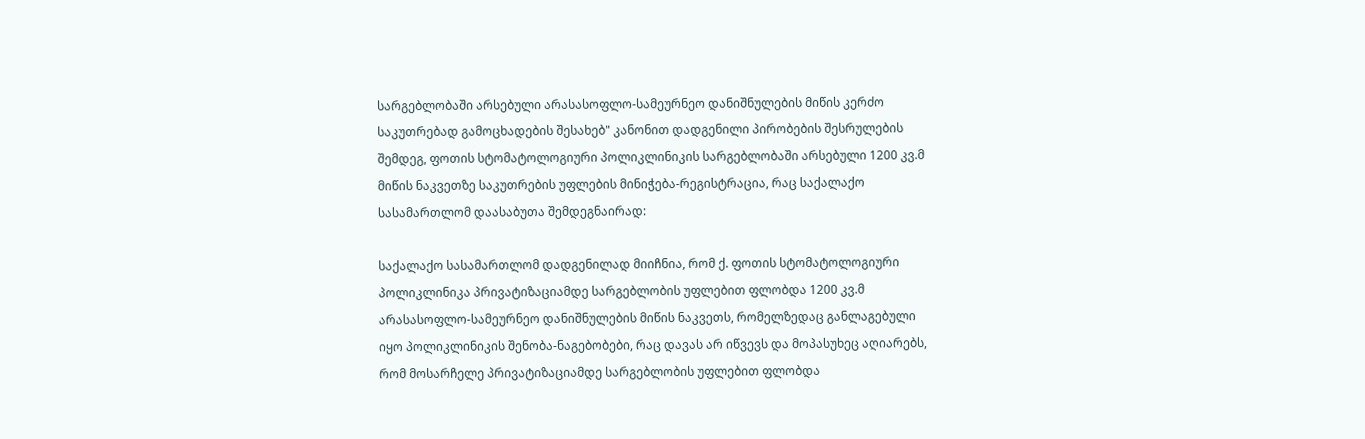სარგებლობაში არსებული არასასოფლო-სამეურნეო დანიშნულების მიწის კერძო საკუთრებად გამოცხადების შესახებ" კანონით დადგენილი პირობების შესრულების შემდეგ, ფოთის სტომატოლოგიური პოლიკლინიკის სარგებლობაში არსებული 1200 კვ.მ მიწის ნაკვეთზე საკუთრების უფლების მინიჭება-რეგისტრაცია, რაც საქალაქო სასამართლომ დაასაბუთა შემდეგნაირად:

საქალაქო სასამართლომ დადგენილად მიიჩნია, რომ ქ. ფოთის სტომატოლოგიური პოლიკლინიკა პრივატიზაციამდე სარგებლობის უფლებით ფლობდა 1200 კვ.მ არასასოფლო-სამეურნეო დანიშნულების მიწის ნაკვეთს, რომელზედაც განლაგებული იყო პოლიკლინიკის შენობა-ნაგებობები, რაც დავას არ იწვევს და მოპასუხეც აღიარებს, რომ მოსარჩელე პრივატიზაციამდე სარგებლობის უფლებით ფლობდა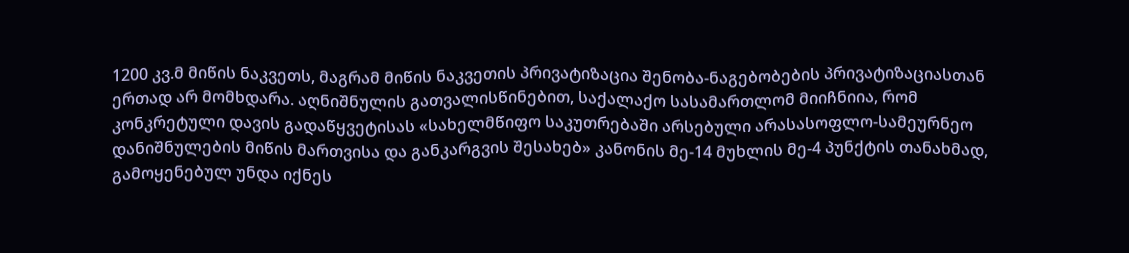1200 კვ.მ მიწის ნაკვეთს, მაგრამ მიწის ნაკვეთის პრივატიზაცია შენობა-ნაგებობების პრივატიზაციასთან ერთად არ მომხდარა. აღნიშნულის გათვალისწინებით, საქალაქო სასამართლომ მიიჩნიია, რომ კონკრეტული დავის გადაწყვეტისას «სახელმწიფო საკუთრებაში არსებული არასასოფლო-სამეურნეო დანიშნულების მიწის მართვისა და განკარგვის შესახებ» კანონის მე-14 მუხლის მე-4 პუნქტის თანახმად, გამოყენებულ უნდა იქნეს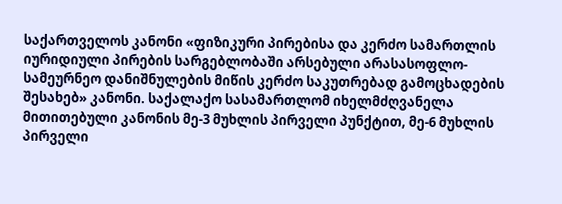საქართველოს კანონი «ფიზიკური პირებისა და კერძო სამართლის იურიდიული პირების სარგებლობაში არსებული არასასოფლო-სამეურნეო დანიშნულების მიწის კერძო საკუთრებად გამოცხადების შესახებ» კანონი. საქალაქო სასამართლომ იხელმძღვანელა მითითებული კანონის მე-3 მუხლის პირველი პუნქტით, მე-6 მუხლის პირველი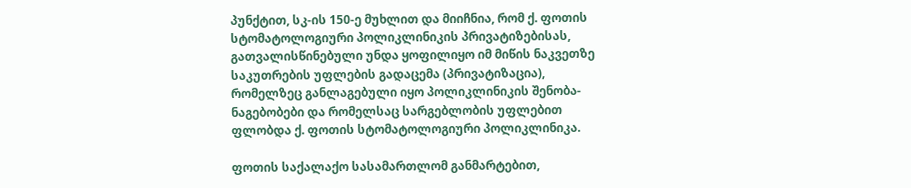პუნქტით, სკ-ის 150-ე მუხლით და მიიჩნია, რომ ქ. ფოთის სტომატოლოგიური პოლიკლინიკის პრივატიზებისას, გათვალისწინებული უნდა ყოფილიყო იმ მიწის ნაკვეთზე საკუთრების უფლების გადაცემა (პრივატიზაცია), რომელზეც განლაგებული იყო პოლიკლინიკის შენობა-ნაგებობები და რომელსაც სარგებლობის უფლებით ფლობდა ქ. ფოთის სტომატოლოგიური პოლიკლინიკა.

ფოთის საქალაქო სასამართლომ განმარტებით,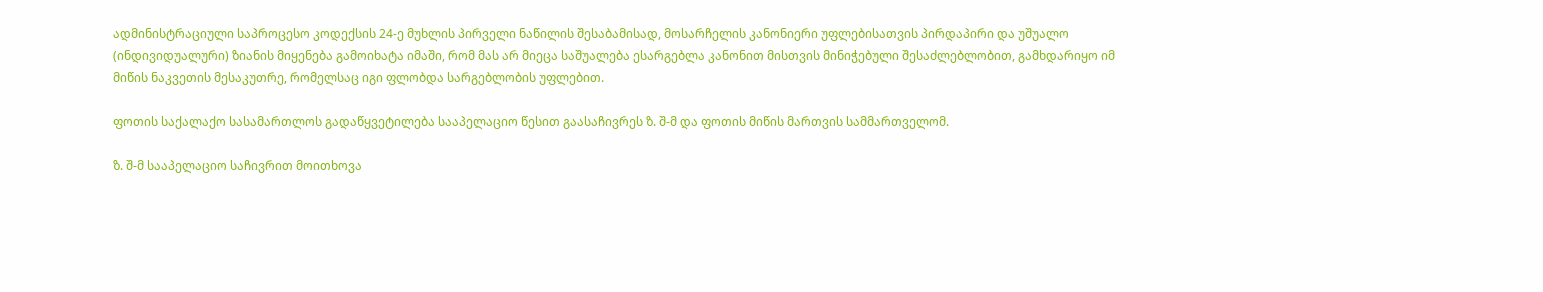ადმინისტრაციული საპროცესო კოდექსის 24-ე მუხლის პირველი ნაწილის შესაბამისად, მოსარჩელის კანონიერი უფლებისათვის პირდაპირი და უშუალო (ინდივიდუალური) ზიანის მიყენება გამოიხატა იმაში, რომ მას არ მიეცა საშუალება ესარგებლა კანონით მისთვის მინიჭებული შესაძლებლობით, გამხდარიყო იმ მიწის ნაკვეთის მესაკუთრე, რომელსაც იგი ფლობდა სარგებლობის უფლებით.

ფოთის საქალაქო სასამართლოს გადაწყვეტილება სააპელაციო წესით გაასაჩივრეს ზ. შ-მ და ფოთის მიწის მართვის სამმართველომ.

ზ. შ-მ სააპელაციო საჩივრით მოითხოვა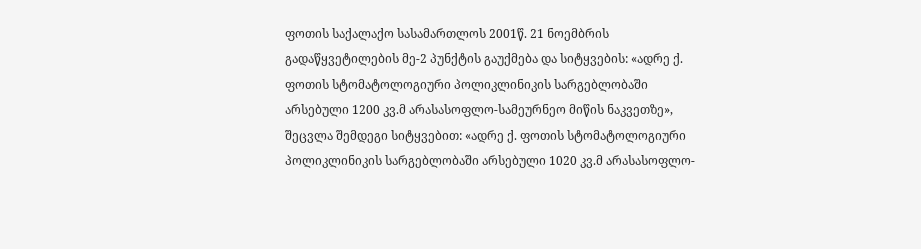ფოთის საქალაქო სასამართლოს 2001წ. 21 ნოემბრის გადაწყვეტილების მე-2 პუნქტის გაუქმება და სიტყვების: «ადრე ქ. ფოთის სტომატოლოგიური პოლიკლინიკის სარგებლობაში არსებული 1200 კვ.მ არასასოფლო-სამეურნეო მიწის ნაკვეთზე», შეცვლა შემდეგი სიტყვებით: «ადრე ქ. ფოთის სტომატოლოგიური პოლიკლინიკის სარგებლობაში არსებული 1020 კვ.მ არასასოფლო-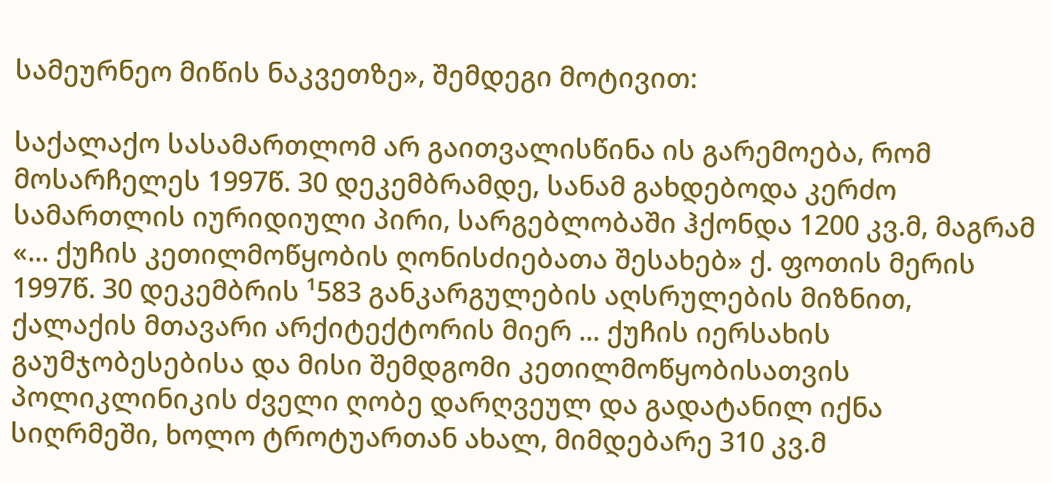სამეურნეო მიწის ნაკვეთზე», შემდეგი მოტივით:

საქალაქო სასამართლომ არ გაითვალისწინა ის გარემოება, რომ მოსარჩელეს 1997წ. 30 დეკემბრამდე, სანამ გახდებოდა კერძო სამართლის იურიდიული პირი, სარგებლობაში ჰქონდა 1200 კვ.მ, მაგრამ «... ქუჩის კეთილმოწყობის ღონისძიებათა შესახებ» ქ. ფოთის მერის 1997წ. 30 დეკემბრის ¹583 განკარგულების აღსრულების მიზნით, ქალაქის მთავარი არქიტექტორის მიერ ... ქუჩის იერსახის გაუმჯობესებისა და მისი შემდგომი კეთილმოწყობისათვის პოლიკლინიკის ძველი ღობე დარღვეულ და გადატანილ იქნა სიღრმეში, ხოლო ტროტუართან ახალ, მიმდებარე 310 კვ.მ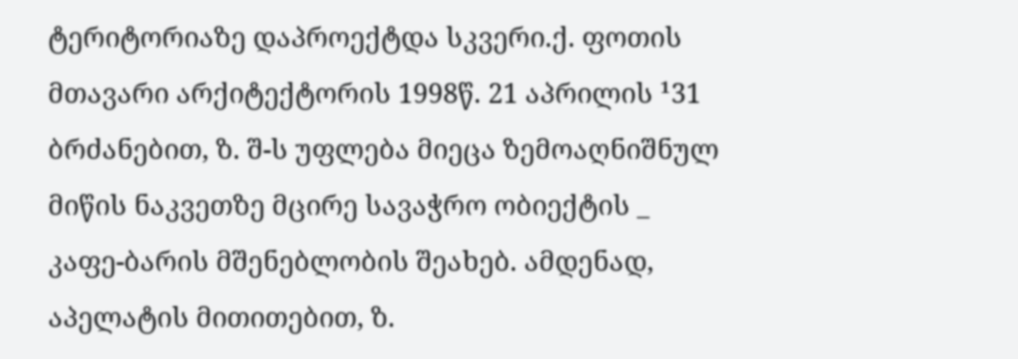ტერიტორიაზე დაპროექტდა სკვერი.ქ. ფოთის მთავარი არქიტექტორის 1998წ. 21 აპრილის ¹31 ბრძანებით, ზ. შ-ს უფლება მიეცა ზემოაღნიშნულ მიწის ნაკვეთზე მცირე სავაჭრო ობიექტის _ კაფე-ბარის მშენებლობის შეახებ. ამდენად, აპელატის მითითებით, ზ.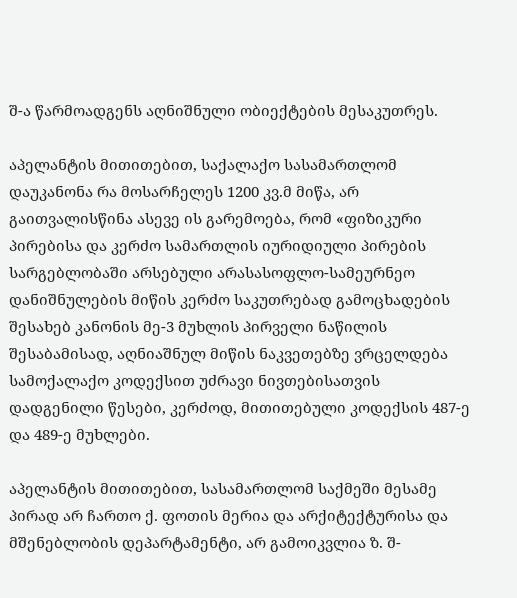შ-ა წარმოადგენს აღნიშნული ობიექტების მესაკუთრეს.

აპელანტის მითითებით, საქალაქო სასამართლომ დაუკანონა რა მოსარჩელეს 1200 კვ.მ მიწა, არ გაითვალისწინა ასევე ის გარემოება, რომ «ფიზიკური პირებისა და კერძო სამართლის იურიდიული პირების სარგებლობაში არსებული არასასოფლო-სამეურნეო დანიშნულების მიწის კერძო საკუთრებად გამოცხადების შესახებ კანონის მე-3 მუხლის პირველი ნაწილის შესაბამისად, აღნიაშნულ მიწის ნაკვეთებზე ვრცელდება სამოქალაქო კოდექსით უძრავი ნივთებისათვის დადგენილი წესები, კერძოდ, მითითებული კოდექსის 487-ე და 489-ე მუხლები.

აპელანტის მითითებით, სასამართლომ საქმეში მესამე პირად არ ჩართო ქ. ფოთის მერია და არქიტექტურისა და მშენებლობის დეპარტამენტი, არ გამოიკვლია ზ. შ-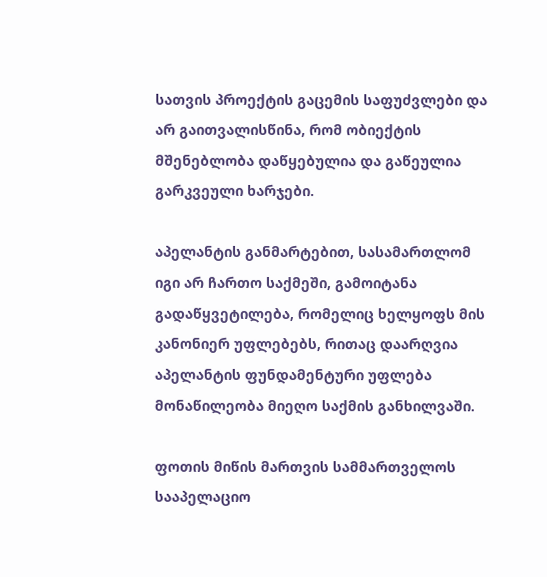სათვის პროექტის გაცემის საფუძვლები და არ გაითვალისწინა, რომ ობიექტის მშენებლობა დაწყებულია და გაწეულია გარკვეული ხარჯები.

აპელანტის განმარტებით, სასამართლომ იგი არ ჩართო საქმეში, გამოიტანა გადაწყვეტილება, რომელიც ხელყოფს მის კანონიერ უფლებებს, რითაც დაარღვია აპელანტის ფუნდამენტური უფლება მონაწილეობა მიეღო საქმის განხილვაში.

ფოთის მიწის მართვის სამმართველოს სააპელაციო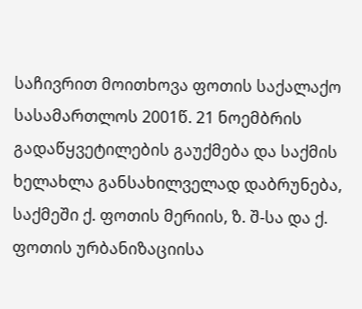საჩივრით მოითხოვა ფოთის საქალაქო სასამართლოს 2001წ. 21 ნოემბრის გადაწყვეტილების გაუქმება და საქმის ხელახლა განსახილველად დაბრუნება, საქმეში ქ. ფოთის მერიის, ზ. შ-სა და ქ. ფოთის ურბანიზაციისა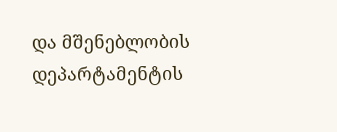და მშენებლობის დეპარტამენტის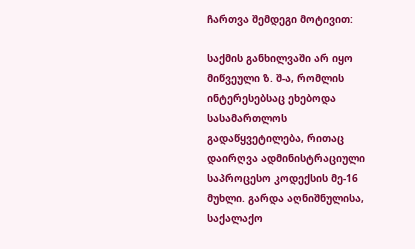ჩართვა შემდეგი მოტივით:

საქმის განხილვაში არ იყო მიწვეული ზ. შ-ა, რომლის ინტერესებსაც ეხებოდა სასამართლოს გადაწყვეტილება, რითაც დაირღვა ადმინისტრაციული საპროცესო კოდექსის მე-16 მუხლი. გარდა აღნიშნულისა, საქალაქო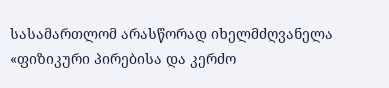სასამართლომ არასწორად იხელმძღვანელა «ფიზიკური პირებისა და კერძო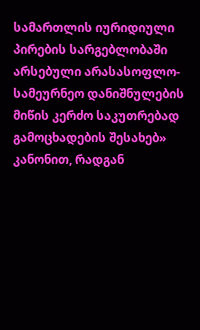სამართლის იურიდიული პირების სარგებლობაში არსებული არასასოფლო-სამეურნეო დანიშნულების მიწის კერძო საკუთრებად გამოცხადების შესახებ» კანონით, რადგან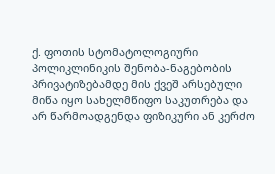ქ. ფოთის სტომატოლოგიური პოლიკლინიკის შენობა-ნაგებობის პრივატიზებამდე მის ქვეშ არსებული მიწა იყო სახელმწიფო საკუთრება და არ წარმოადგენდა ფიზიკური ან კერძო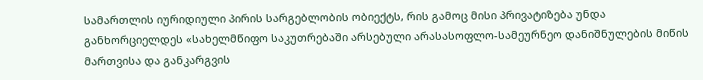სამართლის იურიდიული პირის სარგებლობის ობიექტს, რის გამოც მისი პრივატიზება უნდა განხორციელდეს «სახელმწიფო საკუთრებაში არსებული არასასოფლო-სამეურნეო დანიშნულების მიწის მართვისა და განკარგვის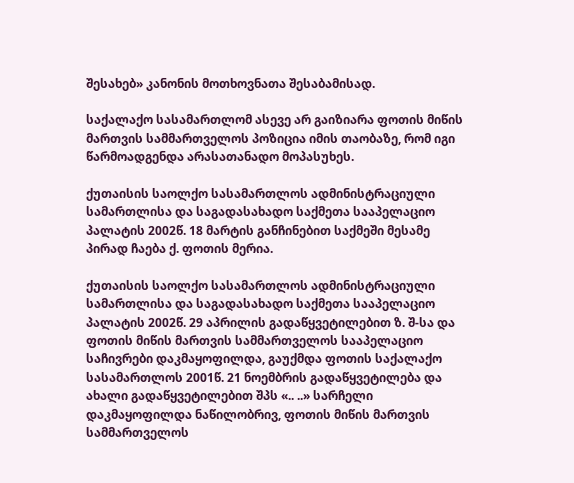შესახებ» კანონის მოთხოვნათა შესაბამისად.

საქალაქო სასამართლომ ასევე არ გაიზიარა ფოთის მიწის მართვის სამმართველოს პოზიცია იმის თაობაზე, რომ იგი წარმოადგენდა არასათანადო მოპასუხეს.

ქუთაისის საოლქო სასამართლოს ადმინისტრაციული სამართლისა და საგადასახადო საქმეთა სააპელაციო პალატის 2002წ. 18 მარტის განჩინებით საქმეში მესამე პირად ჩაება ქ. ფოთის მერია.

ქუთაისის საოლქო სასამართლოს ადმინისტრაციული სამართლისა და საგადასახადო საქმეთა სააპელაციო პალატის 2002წ. 29 აპრილის გადაწყვეტილებით ზ. შ-სა და ფოთის მიწის მართვის სამმართველოს სააპელაციო საჩივრები დაკმაყოფილდა, გაუქმდა ფოთის საქალაქო სასამართლოს 2001წ. 21 ნოემბრის გადაწყვეტილება და ახალი გადაწყვეტილებით შპს «.. ..» სარჩელი დაკმაყოფილდა ნაწილობრივ, ფოთის მიწის მართვის სამმართველოს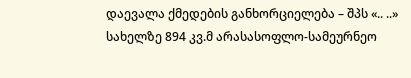დაევალა ქმედების განხორციელება – შპს «.. ..» სახელზე 894 კვ.მ არასასოფლო-სამეურნეო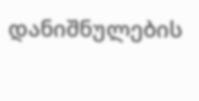დანიშნულების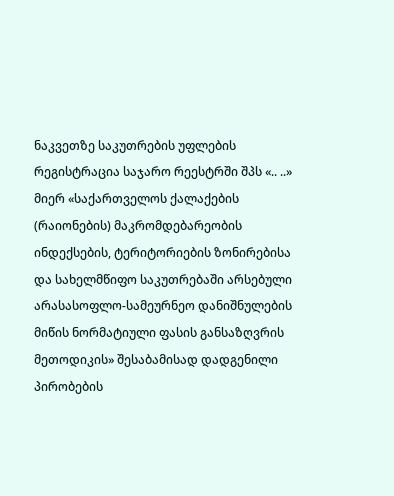ნაკვეთზე საკუთრების უფლების რეგისტრაცია საჯარო რეესტრში შპს «.. ..» მიერ «საქართველოს ქალაქების (რაიონების) მაკრომდებარეობის ინდექსების, ტერიტორიების ზონირებისა და სახელმწიფო საკუთრებაში არსებული არასასოფლო-სამეურნეო დანიშნულების მიწის ნორმატიული ფასის განსაზღვრის მეთოდიკის» შესაბამისად დადგენილი პირობების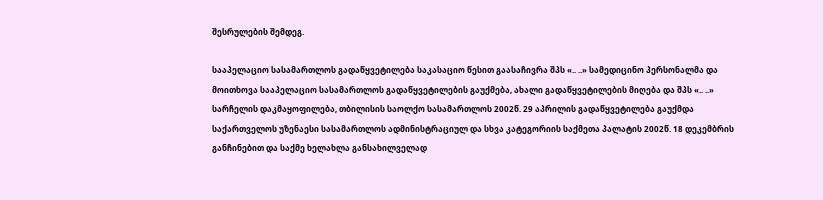შესრულების შემდეგ.

სააპელაციო სასამართლოს გადაწყვეტილება საკასაციო წესით გაასაჩივრა შპს «.. ..» სამედიცინო პერსონალმა და მოითხოვა სააპელაციო სასამართლოს გადაწყვეტილების გაუქმება, ახალი გადაწყვეტილების მიღება და შპს «.. ..» სარჩელის დაკმაყოფილება‚ თბილისის საოლქო სასამართლოს 2002წ. 29 აპრილის გადაწყვეტილება გაუქმდა საქართველოს უზენაესი სასამართლოს ადმინისტრაციულ და სხვა კატეგორიის საქმეთა პალატის 2002წ. 18 დეკემბრის განჩინებით და საქმე ხელახლა განსახილველად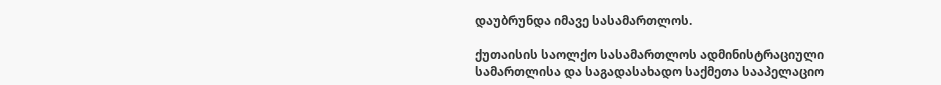დაუბრუნდა იმავე სასამართლოს.

ქუთაისის საოლქო სასამართლოს ადმინისტრაციული სამართლისა და საგადასახადო საქმეთა სააპელაციო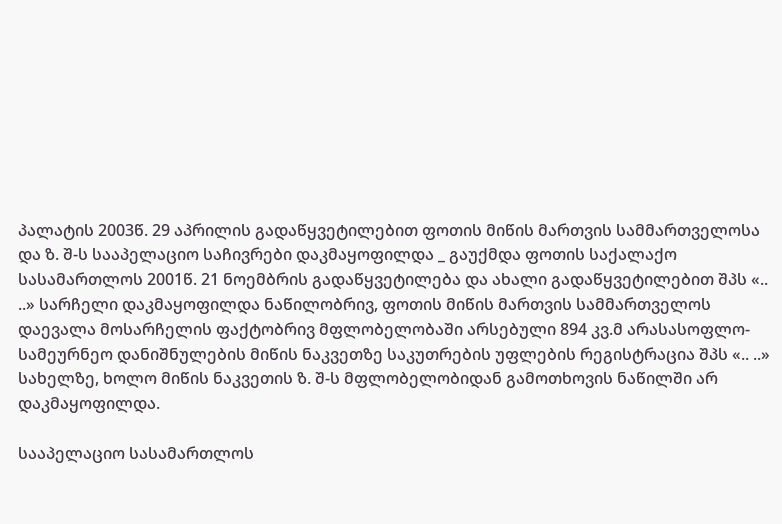პალატის 2003წ. 29 აპრილის გადაწყვეტილებით ფოთის მიწის მართვის სამმართველოსა და ზ. შ-ს სააპელაციო საჩივრები დაკმაყოფილდა _ გაუქმდა ფოთის საქალაქო სასამართლოს 2001წ. 21 ნოემბრის გადაწყვეტილება და ახალი გადაწყვეტილებით შპს «.. ..» სარჩელი დაკმაყოფილდა ნაწილობრივ, ფოთის მიწის მართვის სამმართველოს დაევალა მოსარჩელის ფაქტობრივ მფლობელობაში არსებული 894 კვ.მ არასასოფლო-სამეურნეო დანიშნულების მიწის ნაკვეთზე საკუთრების უფლების რეგისტრაცია შპს «.. ..» სახელზე, ხოლო მიწის ნაკვეთის ზ. შ-ს მფლობელობიდან გამოთხოვის ნაწილში არ დაკმაყოფილდა.

სააპელაციო სასამართლოს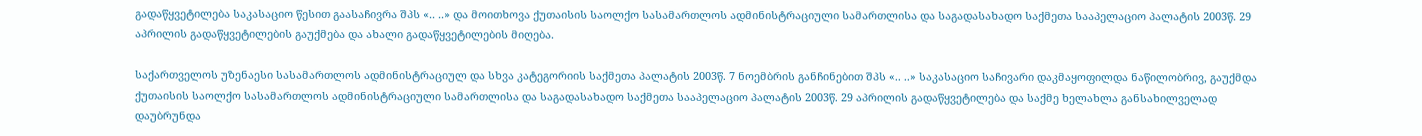გადაწყვეტილება საკასაციო წესით გაასაჩივრა შპს «.. ..» და მოითხოვა ქუთაისის საოლქო სასამართლოს ადმინისტრაციული სამართლისა და საგადასახადო საქმეთა სააპელაციო პალატის 2003წ. 29 აპრილის გადაწყვეტილების გაუქმება და ახალი გადაწყვეტილების მიღება.

საქართველოს უზენაესი სასამართლოს ადმინისტრაციულ და სხვა კატეგორიის საქმეთა პალატის 2003წ. 7 ნოემბრის განჩინებით შპს «.. ..» საკასაციო საჩივარი დაკმაყოფილდა ნაწილობრივ, გაუქმდა ქუთაისის საოლქო სასამართლოს ადმინისტრაციული სამართლისა და საგადასახადო საქმეთა სააპელაციო პალატის 2003წ. 29 აპრილის გადაწყვეტილება და საქმე ხელახლა განსახილველად დაუბრუნდა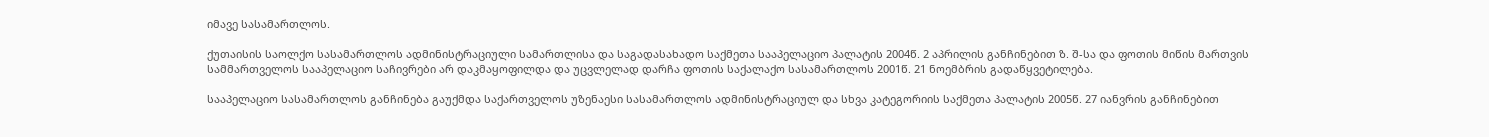იმავე სასამართლოს.

ქუთაისის საოლქო სასამართლოს ადმინისტრაციული სამართლისა და საგადასახადო საქმეთა სააპელაციო პალატის 2004წ. 2 აპრილის განჩინებით ზ. შ-სა და ფოთის მიწის მართვის სამმართველოს სააპელაციო საჩივრები არ დაკმაყოფილდა და უცვლელად დარჩა ფოთის საქალაქო სასამართლოს 2001წ. 21 ნოემბრის გადაწყვეტილება.

სააპელაციო სასამართლოს განჩინება გაუქმდა საქართველოს უზენაესი სასამართლოს ადმინისტრაციულ და სხვა კატეგორიის საქმეთა პალატის 2005წ. 27 იანვრის განჩინებით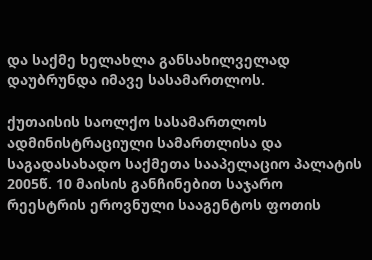და საქმე ხელახლა განსახილველად დაუბრუნდა იმავე სასამართლოს.

ქუთაისის საოლქო სასამართლოს ადმინისტრაციული სამართლისა და საგადასახადო საქმეთა სააპელაციო პალატის 2005წ. 10 მაისის განჩინებით საჯარო რეესტრის ეროვნული სააგენტოს ფოთის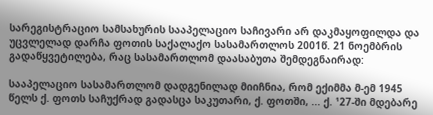სარეგისტრაციო სამსახურის სააპელაციო საჩივარი არ დაკმაყოფილდა და უცვლელად დარჩა ფოთის საქალაქო სასამართლოს 2001წ. 21 ნოემბრის გადაწყვეტილება, რაც სასამართლომ დაასაბუთა შემდეგნაირად:

სააპელაციო სასამართლომ დადგენილად მიიჩნია, რომ ექიმმა მ-ემ 1945 წელს ქ. ფოთს საჩუქრად გადასცა საკუთარი, ქ. ფოთში, ... ქ. ¹27-ში მდებარე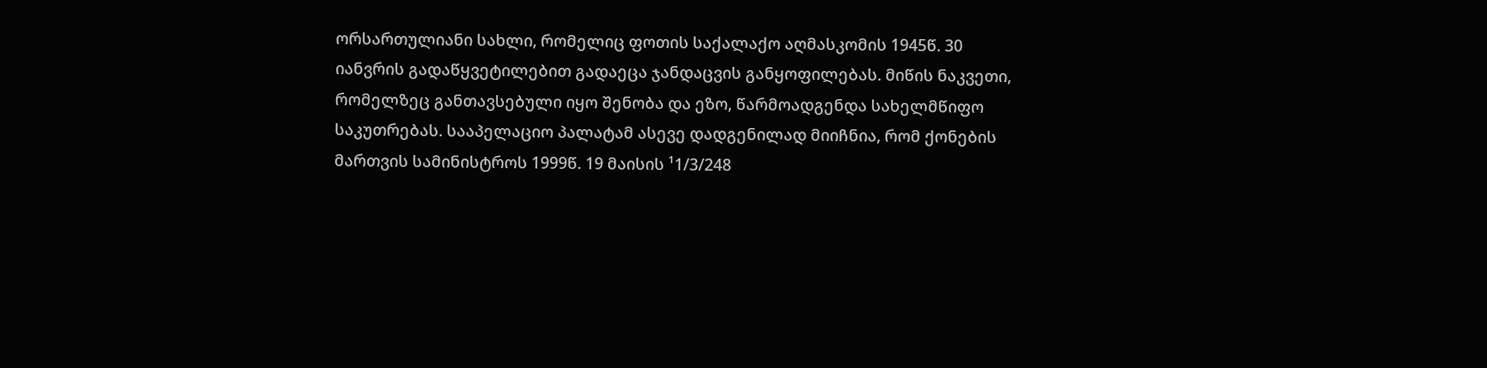ორსართულიანი სახლი, რომელიც ფოთის საქალაქო აღმასკომის 1945წ. 30 იანვრის გადაწყვეტილებით გადაეცა ჯანდაცვის განყოფილებას. მიწის ნაკვეთი, რომელზეც განთავსებული იყო შენობა და ეზო, წარმოადგენდა სახელმწიფო საკუთრებას. სააპელაციო პალატამ ასევე დადგენილად მიიჩნია, რომ ქონების მართვის სამინისტროს 1999წ. 19 მაისის ¹1/3/248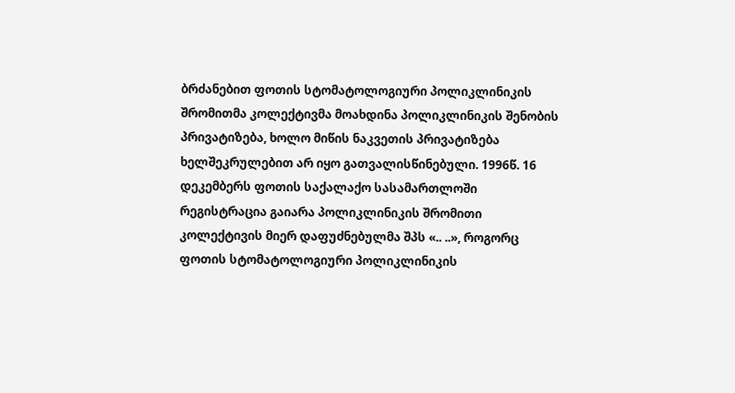ბრძანებით ფოთის სტომატოლოგიური პოლიკლინიკის შრომითმა კოლექტივმა მოახდინა პოლიკლინიკის შენობის პრივატიზება, ხოლო მიწის ნაკვეთის პრივატიზება ხელშეკრულებით არ იყო გათვალისწინებული. 1996წ. 16 დეკემბერს ფოთის საქალაქო სასამართლოში რეგისტრაცია გაიარა პოლიკლინიკის შრომითი კოლექტივის მიერ დაფუძნებულმა შპს «.. ..», როგორც ფოთის სტომატოლოგიური პოლიკლინიკის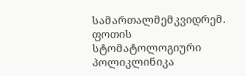სამართალმემკვიდრემ. ფოთის სტომატოლოგიური პოლიკლინიკა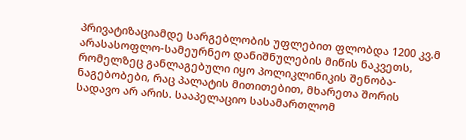პრივატიზაციამდე სარგებლობის უფლებით ფლობდა 1200 კვ.მ არასასოფლო-სამეურნეო დანიშნულების მიწის ნაკვეთს, რომელზეც განლაგებული იყო პოლიკლინიკის შენობა-ნაგებობები, რაც პალატის მითითებით, მხარეთა შორის სადავო არ არის. სააპელაციო სასამართლომ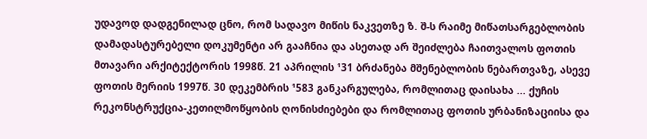უდავოდ დადგენილად ცნო, რომ სადავო მიწის ნაკვეთზე ზ. შ-ს რაიმე მიწათსარგებლობის დამადასტურებელი დოკუმენტი არ გააჩნია და ასეთად არ შეიძლება ჩაითვალოს ფოთის მთავარი არქიტექტორის 1998წ. 21 აპრილის ¹31 ბრძანება მშენებლობის ნებართვაზე, ასევე ფოთის მერიის 1997წ. 30 დეკემბრის ¹583 განკარგულება, რომლითაც დაისახა ... ქუჩის რეკონსტრუქცია-კეთილმოწყობის ღონისძიებები და რომლითაც ფოთის ურბანიზაციისა და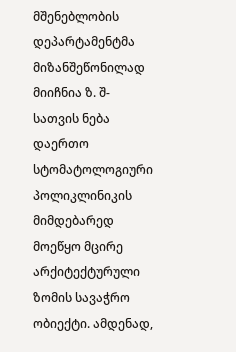მშენებლობის დეპარტამენტმა მიზანშეწონილად მიიჩნია ზ. შ-სათვის ნება დაერთო სტომატოლოგიური პოლიკლინიკის მიმდებარედ მოეწყო მცირე არქიტექტურული ზომის სავაჭრო ობიექტი. ამდენად,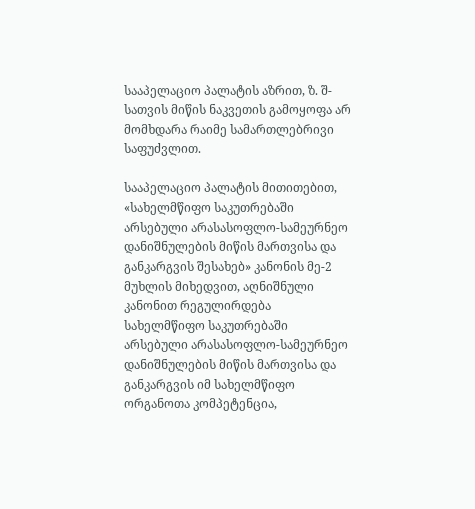სააპელაციო პალატის აზრით, ზ. შ-სათვის მიწის ნაკვეთის გამოყოფა არ მომხდარა რაიმე სამართლებრივი საფუძვლით.

სააპელაციო პალატის მითითებით, «სახელმწიფო საკუთრებაში არსებული არასასოფლო-სამეურნეო დანიშნულების მიწის მართვისა და განკარგვის შესახებ» კანონის მე-2 მუხლის მიხედვით, აღნიშნული კანონით რეგულირდება სახელმწიფო საკუთრებაში არსებული არასასოფლო-სამეურნეო დანიშნულების მიწის მართვისა და განკარგვის იმ სახელმწიფო ორგანოთა კომპეტენცია,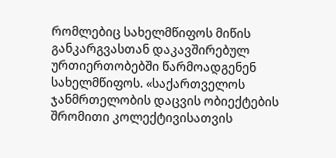რომლებიც სახელმწიფოს მიწის განკარგვასთან დაკავშირებულ ურთიერთობებში წარმოადგენენ სახელმწიფოს. «საქართველოს ჯანმრთელობის დაცვის ობიექტების შრომითი კოლექტივისათვის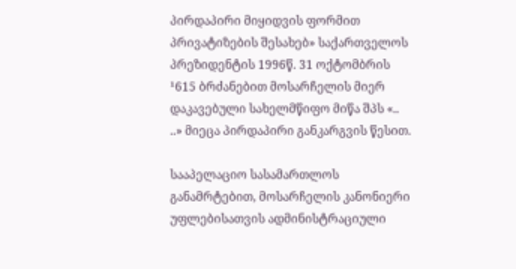პირდაპირი მიყიდვის ფორმით პრივატიზების შესახებ» საქართველოს პრეზიდენტის 1996წ. 31 ოქტომბრის ¹615 ბრძანებით მოსარჩელის მიერ დაკავებული სახელმწიფო მიწა შპს «.. ..» მიეცა პირდაპირი განკარგვის წესით.

სააპელაციო სასამართლოს განამრტებით, მოსარჩელის კანონიერი უფლებისათვის ადმინისტრაციული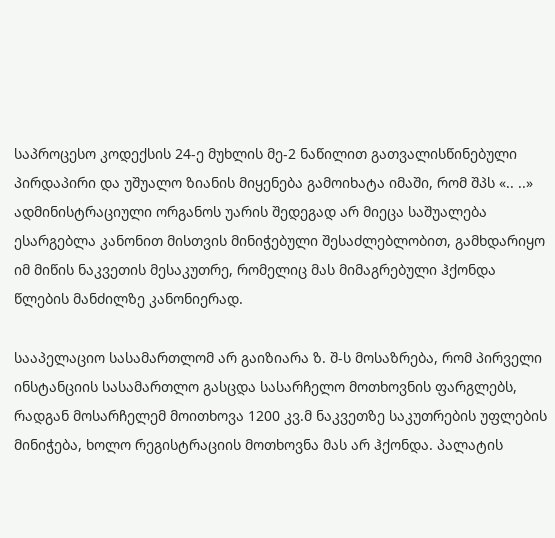საპროცესო კოდექსის 24-ე მუხლის მე-2 ნაწილით გათვალისწინებული პირდაპირი და უშუალო ზიანის მიყენება გამოიხატა იმაში, რომ შპს «.. ..» ადმინისტრაციული ორგანოს უარის შედეგად არ მიეცა საშუალება ესარგებლა კანონით მისთვის მინიჭებული შესაძლებლობით, გამხდარიყო იმ მიწის ნაკვეთის მესაკუთრე, რომელიც მას მიმაგრებული ჰქონდა წლების მანძილზე კანონიერად.

სააპელაციო სასამართლომ არ გაიზიარა ზ. შ-ს მოსაზრება, რომ პირველი ინსტანციის სასამართლო გასცდა სასარჩელო მოთხოვნის ფარგლებს, რადგან მოსარჩელემ მოითხოვა 1200 კვ.მ ნაკვეთზე საკუთრების უფლების მინიჭება, ხოლო რეგისტრაციის მოთხოვნა მას არ ჰქონდა. პალატის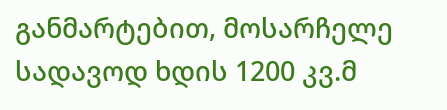განმარტებით, მოსარჩელე სადავოდ ხდის 1200 კვ.მ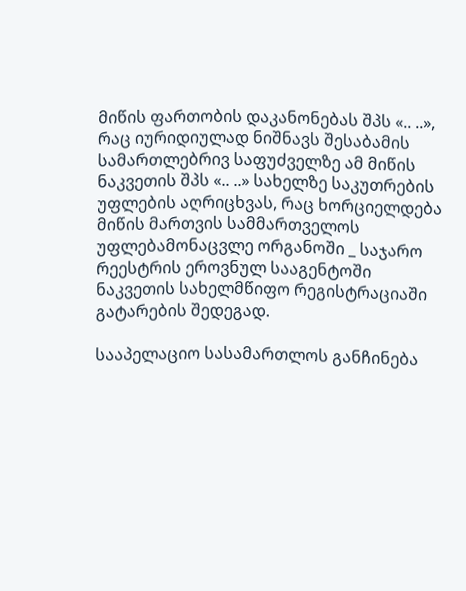მიწის ფართობის დაკანონებას შპს «.. ..», რაც იურიდიულად ნიშნავს შესაბამის სამართლებრივ საფუძველზე ამ მიწის ნაკვეთის შპს «.. ..» სახელზე საკუთრების უფლების აღრიცხვას, რაც ხორციელდება მიწის მართვის სამმართველოს უფლებამონაცვლე ორგანოში _ საჯარო რეესტრის ეროვნულ სააგენტოში ნაკვეთის სახელმწიფო რეგისტრაციაში გატარების შედეგად.

სააპელაციო სასამართლოს განჩინება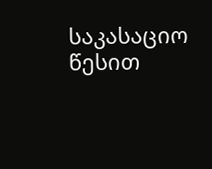საკასაციო წესით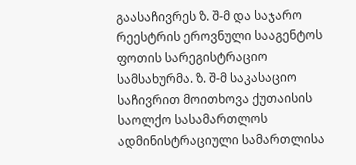გაასაჩივრეს ზ. შ-მ და საჯარო რეესტრის ეროვნული სააგენტოს ფოთის სარეგისტრაციო სამსახურმა. ზ. შ-მ საკასაციო საჩივრით მოითხოვა ქუთაისის საოლქო სასამართლოს ადმინისტრაციული სამართლისა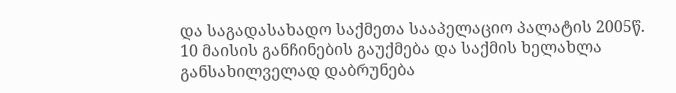და საგადასახადო საქმეთა სააპელაციო პალატის 2005წ. 10 მაისის განჩინების გაუქმება და საქმის ხელახლა განსახილველად დაბრუნება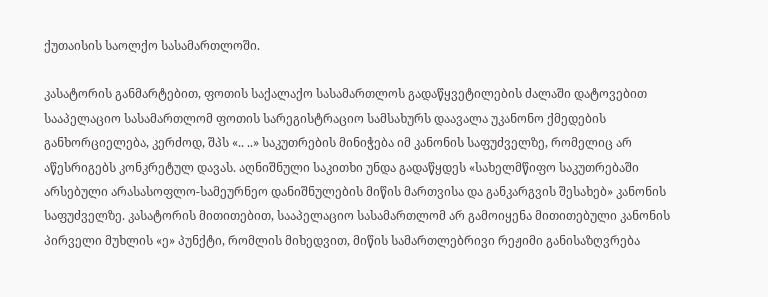ქუთაისის საოლქო სასამართლოში.

კასატორის განმარტებით, ფოთის საქალაქო სასამართლოს გადაწყვეტილების ძალაში დატოვებით სააპელაციო სასამართლომ ფოთის სარეგისტრაციო სამსახურს დაავალა უკანონო ქმედების განხორციელება, კერძოდ, შპს «.. ..» საკუთრების მინიჭება იმ კანონის საფუძველზე, რომელიც არ აწესრიგებს კონკრეტულ დავას. აღნიშნული საკითხი უნდა გადაწყდეს «სახელმწიფო საკუთრებაში არსებული არასასოფლო-სამეურნეო დანიშნულების მიწის მართვისა და განკარგვის შესახებ» კანონის საფუძველზე. კასატორის მითითებით, სააპელაციო სასამართლომ არ გამოიყენა მითითებული კანონის პირველი მუხლის «ე» პუნქტი, რომლის მიხედვით, მიწის სამართლებრივი რეჟიმი განისაზღვრება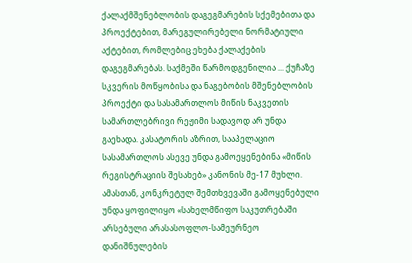ქალაქმშენებლობის დაგეგმარების სქემებითა და პროექტებით, მარეგულირებელი ნორმატიული აქტებით, რომლებიც ეხება ქალაქების დაგეგმარებას. საქმეში წარმოდგენილია ... ქუჩაზე სკვერის მოწყობისა და ნაგებობის მშენებლობის პროექტი და სასამართლოს მიწის ნაკვეთის სამართლებრივი რეჟიმი სადავოდ არ უნდა გაეხადა. კასატორის აზრით, სააპელაციო სასამართლოს ასევე უნდა გამოეყენებინა «მიწის რეგისტრაციის შესახებ» კანონის მე-17 მუხლი. ამასთან, კონკრეტულ შემთხვევაში გამოყენებული უნდა ყოფილიყო «სახელმწიფო საკუთრებაში არსებული არასასოფლო-სამეურნეო დანიშნულების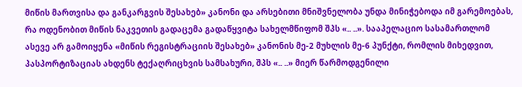მიწის მართვისა და განკარგვის შესახებ» კანონი და არსებითი მნიშვნელობა უნდა მინიჭებოდა იმ გარემოებას, რა ოდენობით მიწის ნაკვეთის გადაცემა გადაწყვიტა სახელმწიფომ შპს «.. ..». სააპელაციო სასამართლომ ასევე არ გამოიყენა «მიწის რეგისტრაციის შესახებ» კანონის მე-2 მუხლის მე-6 პუნქტი, რომლის მიხედვით, პასპორტიზაციას ახდენს ტექაღრიცხვის სამსახური, შპს «.. ..» მიერ წარმოდგენილი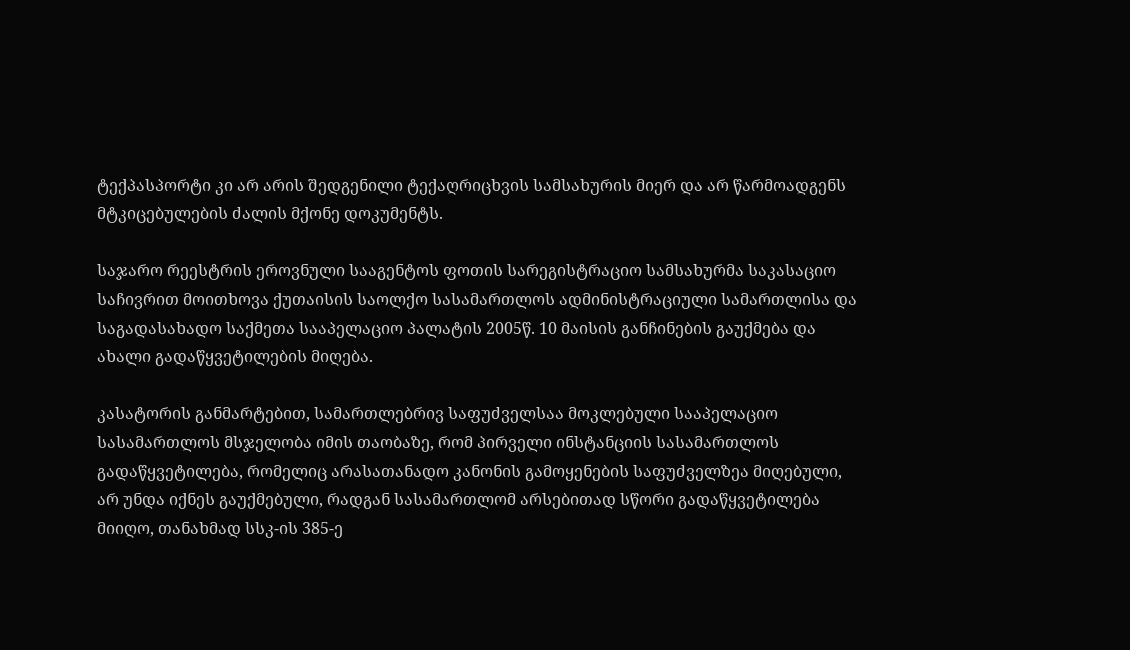ტექპასპორტი კი არ არის შედგენილი ტექაღრიცხვის სამსახურის მიერ და არ წარმოადგენს მტკიცებულების ძალის მქონე დოკუმენტს.

საჯარო რეესტრის ეროვნული სააგენტოს ფოთის სარეგისტრაციო სამსახურმა საკასაციო საჩივრით მოითხოვა ქუთაისის საოლქო სასამართლოს ადმინისტრაციული სამართლისა და საგადასახადო საქმეთა სააპელაციო პალატის 2005წ. 10 მაისის განჩინების გაუქმება და ახალი გადაწყვეტილების მიღება.

კასატორის განმარტებით, სამართლებრივ საფუძველსაა მოკლებული სააპელაციო სასამართლოს მსჯელობა იმის თაობაზე, რომ პირველი ინსტანციის სასამართლოს გადაწყვეტილება, რომელიც არასათანადო კანონის გამოყენების საფუძველზეა მიღებული, არ უნდა იქნეს გაუქმებული, რადგან სასამართლომ არსებითად სწორი გადაწყვეტილება მიიღო, თანახმად სსკ-ის 385-ე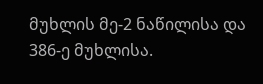მუხლის მე-2 ნაწილისა და 386-ე მუხლისა.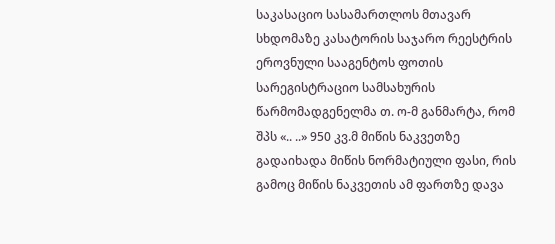საკასაციო სასამართლოს მთავარ სხდომაზე კასატორის საჯარო რეესტრის ეროვნული სააგენტოს ფოთის სარეგისტრაციო სამსახურის წარმომადგენელმა თ. ო-მ განმარტა, რომ შპს «.. ..» 950 კვ.მ მიწის ნაკვეთზე გადაიხადა მიწის ნორმატიული ფასი, რის გამოც მიწის ნაკვეთის ამ ფართზე დავა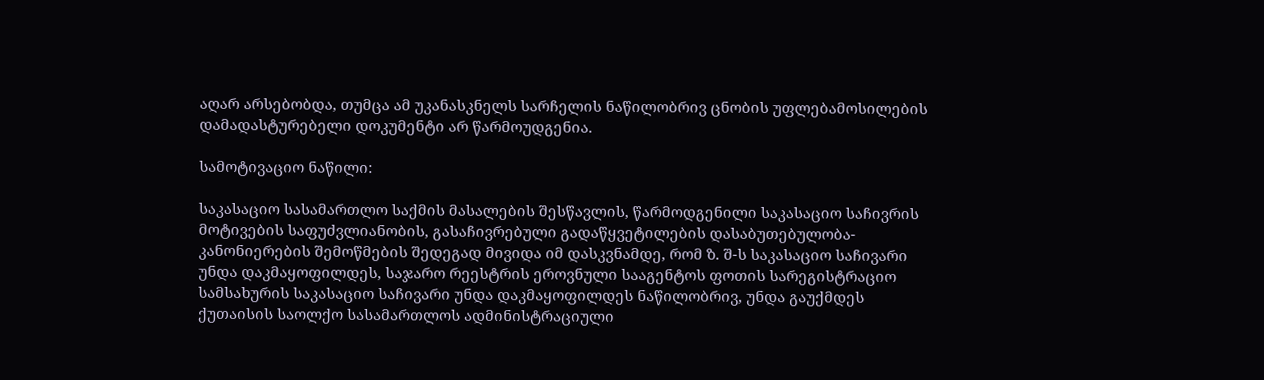აღარ არსებობდა, თუმცა ამ უკანასკნელს სარჩელის ნაწილობრივ ცნობის უფლებამოსილების დამადასტურებელი დოკუმენტი არ წარმოუდგენია.

სამოტივაციო ნაწილი:

საკასაციო სასამართლო საქმის მასალების შესწავლის, წარმოდგენილი საკასაციო საჩივრის მოტივების საფუძვლიანობის, გასაჩივრებული გადაწყვეტილების დასაბუთებულობა-კანონიერების შემოწმების შედეგად მივიდა იმ დასკვნამდე, რომ ზ. შ-ს საკასაციო საჩივარი უნდა დაკმაყოფილდეს, საჯარო რეესტრის ეროვნული სააგენტოს ფოთის სარეგისტრაციო სამსახურის საკასაციო საჩივარი უნდა დაკმაყოფილდეს ნაწილობრივ, უნდა გაუქმდეს ქუთაისის საოლქო სასამართლოს ადმინისტრაციული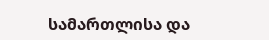სამართლისა და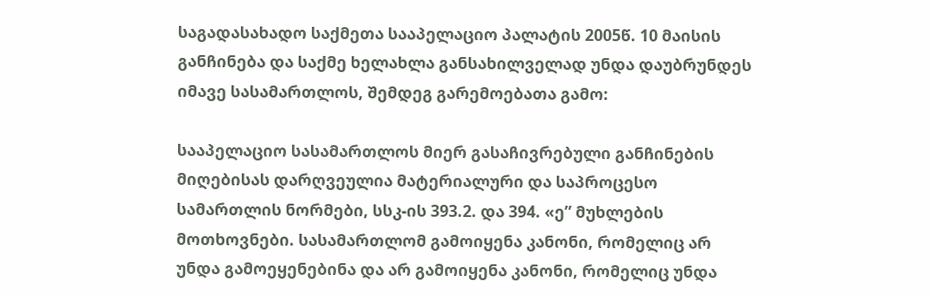საგადასახადო საქმეთა სააპელაციო პალატის 2005წ. 10 მაისის განჩინება და საქმე ხელახლა განსახილველად უნდა დაუბრუნდეს იმავე სასამართლოს, შემდეგ გარემოებათა გამო:

სააპელაციო სასამართლოს მიერ გასაჩივრებული განჩინების მიღებისას დარღვეულია მატერიალური და საპროცესო სამართლის ნორმები, სსკ-ის 393.2. და 394. «ე” მუხლების მოთხოვნები. სასამართლომ გამოიყენა კანონი, რომელიც არ უნდა გამოეყენებინა და არ გამოიყენა კანონი, რომელიც უნდა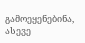გამოეყენებინა, ასევე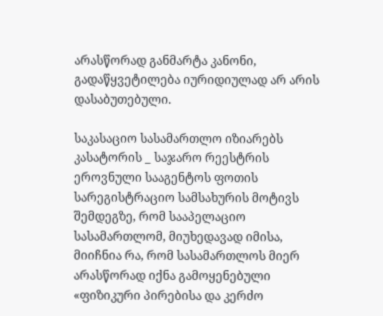არასწორად განმარტა კანონი, გადაწყვეტილება იურიდიულად არ არის დასაბუთებული.

საკასაციო სასამართლო იზიარებს კასატორის _ საჯარო რეესტრის ეროვნული სააგენტოს ფოთის სარეგისტრაციო სამსახურის მოტივს შემდეგზე, რომ სააპელაციო სასამართლომ, მიუხედავად იმისა, მიიჩნია რა, რომ სასამართლოს მიერ არასწორად იქნა გამოყენებული «ფიზიკური პირებისა და კერძო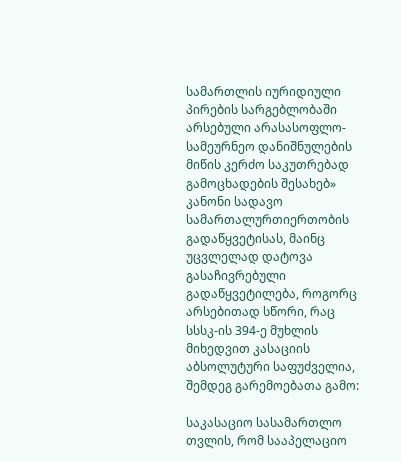სამართლის იურიდიული პირების სარგებლობაში არსებული არასასოფლო-სამეურნეო დანიშნულების მიწის კერძო საკუთრებად გამოცხადების შესახებ» კანონი სადავო სამართალურთიერთობის გადაწყვეტისას, მაინც უცვლელად დატოვა გასაჩივრებული გადაწყვეტილება, როგორც არსებითად სწორი, რაც სსსკ-ის 394-ე მუხლის მიხედვით კასაციის აბსოლუტური საფუძველია, შემდეგ გარემოებათა გამო:

საკასაციო სასამართლო თვლის, რომ სააპელაციო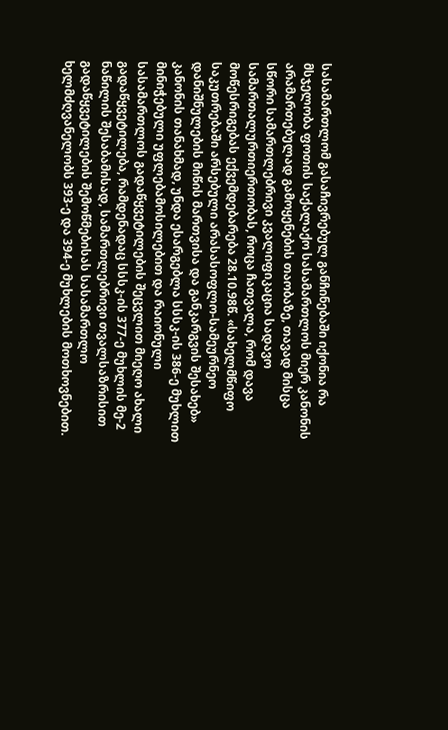სასამართლომ გასაჩივრებულ განჩინებაში იქონია რა მსჯელობა ფოთის საქალაქო სასამართლოს მიერ კანონის არამართებულად გამოყენების თაობაზე, თავად მისცა სწორი სამართლებრივი კვალიფიკაცია სადავო სამართალურთიერთობას, როცა ჩათვალა, რომ დავა მოწესრიგებას ექვემდებარება 28.10.98წ. «სახელმწიფო საკუთრებაში არსებული არასასოფლო-სამეურნეო დანიშნულების მიწის მართვისა და განკარგვის შესახებ» კანონის თანახმად, უნდა ესარგებლა სსსკ-ის 386-ე მუხლით მინიჭებული უფლებამოსილებით და რაიონული სასამართლოს გადაწყვეტილების შეცვლით მიეღო ახალი გადაწყვეტილება, რამდენადაც სსსკ-ის 377-ე მუხლის მე-2 ნაწილის შესაბამისად, სამართლებრივი თვალსაზრისით გადაწყვეტილების შემოწმებისას სასამართლო ხელმძღვანელობს 393-ე და 394-ე მუხლების მოთხოვნებით.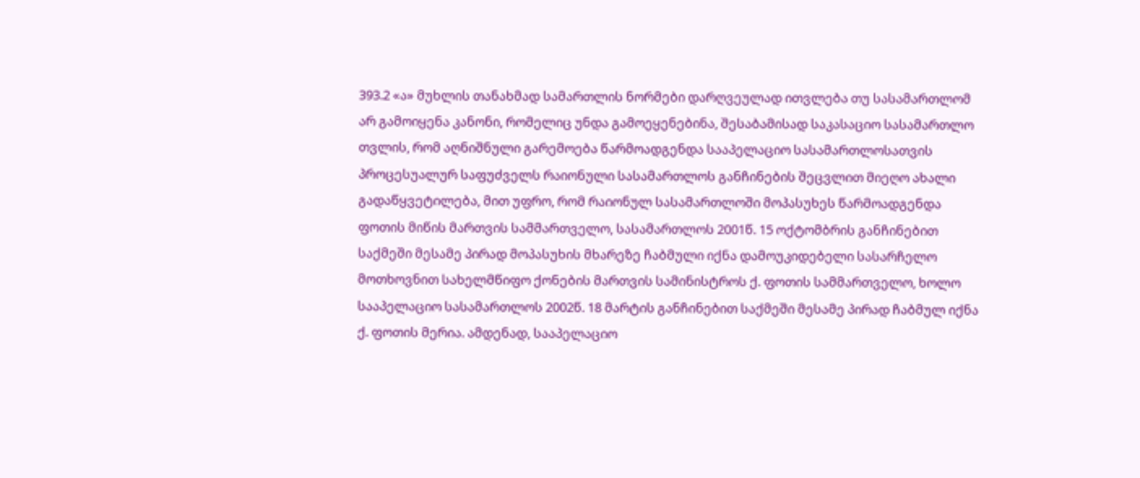393.2 «ა» მუხლის თანახმად სამართლის ნორმები დარღვეულად ითვლება თუ სასამართლომ არ გამოიყენა კანონი, რომელიც უნდა გამოეყენებინა, შესაბამისად საკასაციო სასამართლო თვლის, რომ აღნიშნული გარემოება წარმოადგენდა სააპელაციო სასამართლოსათვის პროცესუალურ საფუძველს რაიონული სასამართლოს განჩინების შეცვლით მიეღო ახალი გადაწყვეტილება, მით უფრო, რომ რაიონულ სასამართლოში მოპასუხეს წარმოადგენდა ფოთის მიწის მართვის სამმართველო, სასამართლოს 2001წ. 15 ოქტომბრის განჩინებით საქმეში მესამე პირად მოპასუხის მხარეზე ჩაბმული იქნა დამოუკიდებელი სასარჩელო მოთხოვნით სახელმწიფო ქონების მართვის სამინისტროს ქ. ფოთის სამმართველო, ხოლო სააპელაციო სასამართლოს 2002წ. 18 მარტის განჩინებით საქმეში მესამე პირად ჩაბმულ იქნა ქ. ფოთის მერია. ამდენად, სააპელაციო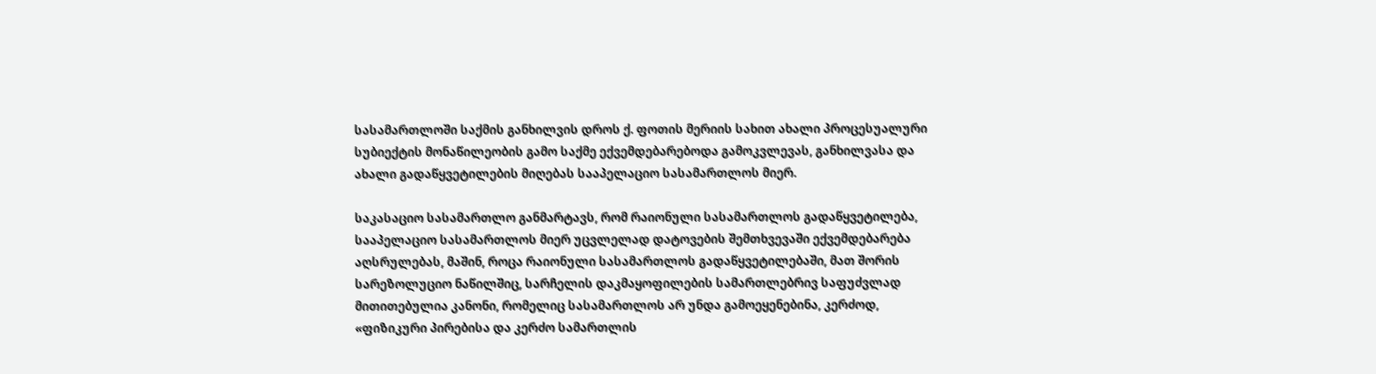სასამართლოში საქმის განხილვის დროს ქ. ფოთის მერიის სახით ახალი პროცესუალური სუბიექტის მონაწილეობის გამო საქმე ექვემდებარებოდა გამოკვლევას, განხილვასა და ახალი გადაწყვეტილების მიღებას სააპელაციო სასამართლოს მიერ.

საკასაციო სასამართლო განმარტავს, რომ რაიონული სასამართლოს გადაწყვეტილება, სააპელაციო სასამართლოს მიერ უცვლელად დატოვების შემთხვევაში ექვემდებარება აღსრულებას, მაშინ, როცა რაიონული სასამართლოს გადაწყვეტილებაში, მათ შორის სარეზოლუციო ნაწილშიც, სარჩელის დაკმაყოფილების სამართლებრივ საფუძვლად მითითებულია კანონი, რომელიც სასამართლოს არ უნდა გამოეყენებინა, კერძოდ, «ფიზიკური პირებისა და კერძო სამართლის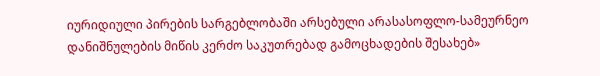იურიდიული პირების სარგებლობაში არსებული არასასოფლო-სამეურნეო დანიშნულების მიწის კერძო საკუთრებად გამოცხადების შესახებ»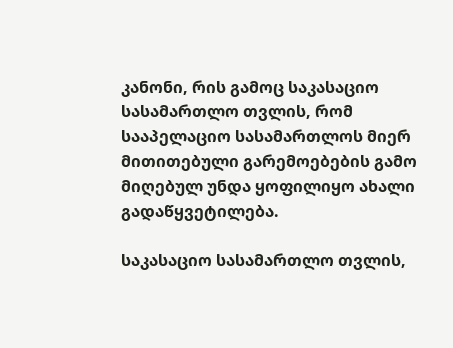კანონი, რის გამოც საკასაციო სასამართლო თვლის, რომ სააპელაციო სასამართლოს მიერ მითითებული გარემოებების გამო მიღებულ უნდა ყოფილიყო ახალი გადაწყვეტილება.

საკასაციო სასამართლო თვლის,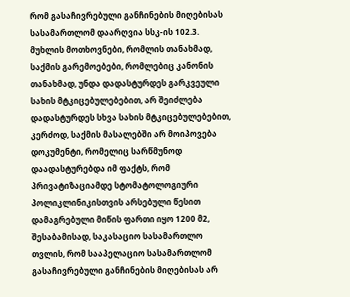რომ გასაჩივრებული განჩინების მიღებისას სასამართლომ დაარღვია სსკ-ის 102.3. მუხლის მოთხოვნები, რომლის თანახმად, საქმის გარემოებები, რომლებიც კანონის თანახმად, უნდა დადასტურდეს გარკვეული სახის მტკიცებულებებით, არ შეიძლება დადასტურდეს სხვა სახის მტკიცებულებებით, კერძოდ, საქმის მასალებში არ მოიპოვება დოკუმენტი, რომელიც სარწმუნოდ დაადასტურებდა იმ ფაქტს, რომ პრივატიზაციამდე სტომატოლოგიური პოლიკლინიკისთვის არსებული წესით დამაგრებული მიწის ფართი იყო 1200 მ2, შესაბამისად, საკასაციო სასამართლო თვლის, რომ სააპელაციო სასამართლომ გასაჩივრებული განჩინების მიღებისას არ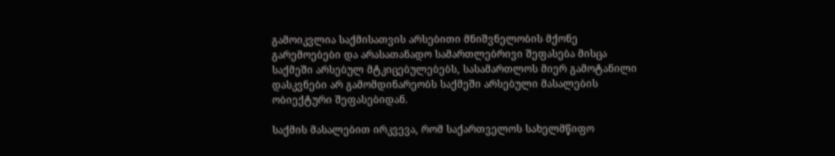გამოიკვლია საქმისათვის არსებითი მნიშვნელობის მქონე გარემოებები და არასათანადო სამართლებრივი შეფასება მისცა საქმეში არსებულ მტკიცებულებებს, სასამართლოს მიერ გამოტანილი დასკვნები არ გამომდინარეობს საქმეში არსებული მასალების ობიექტური შეფასებიდან.

საქმის მასალებით ირკვევა, რომ საქართველოს სახელმწიფო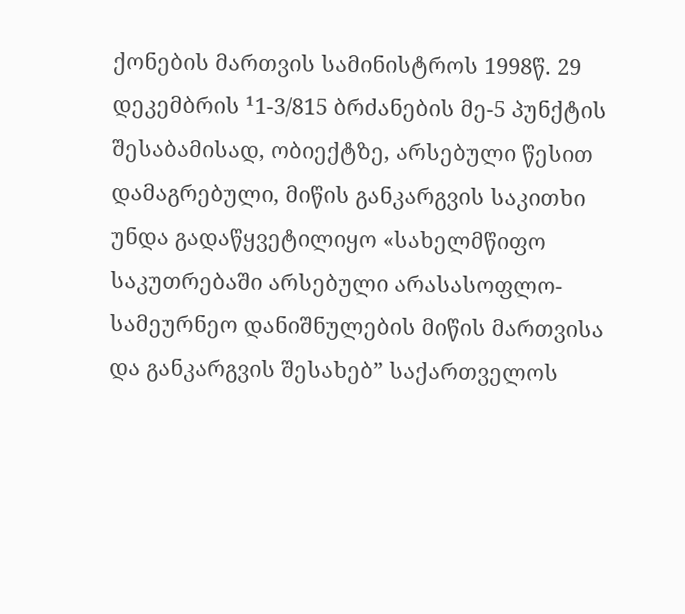ქონების მართვის სამინისტროს 1998წ. 29 დეკემბრის ¹1-3/815 ბრძანების მე-5 პუნქტის შესაბამისად, ობიექტზე, არსებული წესით დამაგრებული, მიწის განკარგვის საკითხი უნდა გადაწყვეტილიყო «სახელმწიფო საკუთრებაში არსებული არასასოფლო-სამეურნეო დანიშნულების მიწის მართვისა და განკარგვის შესახებ” საქართველოს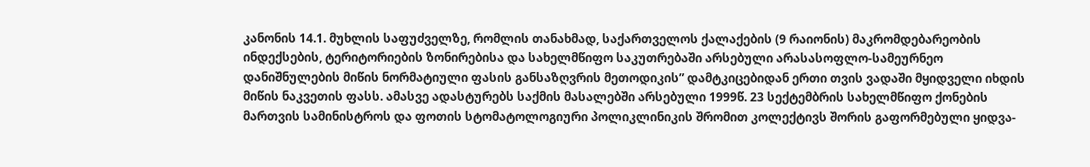კანონის 14.1. მუხლის საფუძველზე, რომლის თანახმად, საქართველოს ქალაქების (9 რაიონის) მაკრომდებარეობის ინდექსების, ტერიტორიების ზონირებისა და სახელმწიფო საკუთრებაში არსებული არასასოფლო-სამეურნეო დანიშნულების მიწის ნორმატიული ფასის განსაზღვრის მეთოდიკის” დამტკიცებიდან ერთი თვის ვადაში მყიდველი იხდის მიწის ნაკვეთის ფასს. ამასვე ადასტურებს საქმის მასალებში არსებული 1999წ. 23 სექტემბრის სახელმწიფო ქონების მართვის სამინისტროს და ფოთის სტომატოლოგიური პოლიკლინიკის შრომით კოლექტივს შორის გაფორმებული ყიდვა-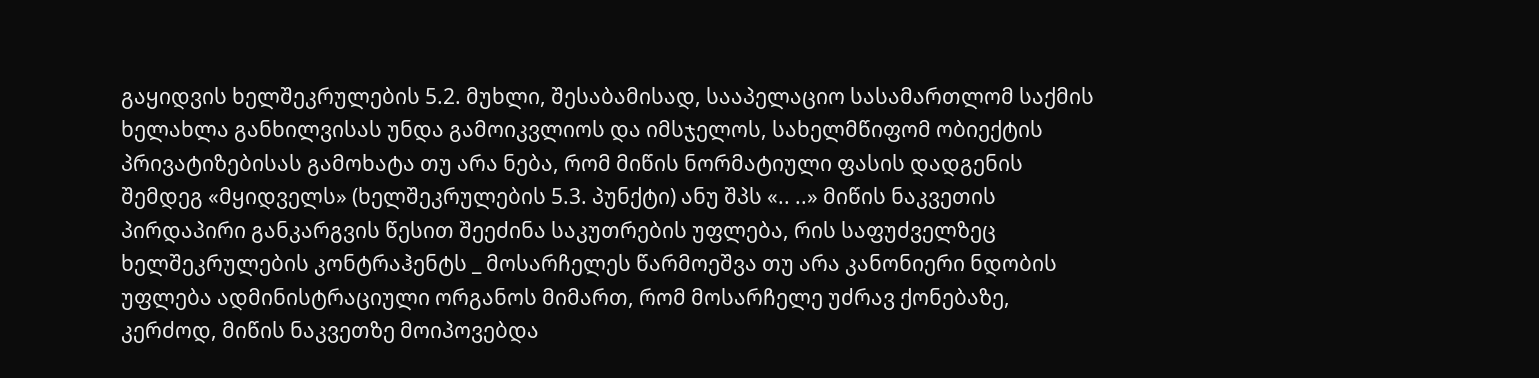გაყიდვის ხელშეკრულების 5.2. მუხლი, შესაბამისად, სააპელაციო სასამართლომ საქმის ხელახლა განხილვისას უნდა გამოიკვლიოს და იმსჯელოს, სახელმწიფომ ობიექტის პრივატიზებისას გამოხატა თუ არა ნება, რომ მიწის ნორმატიული ფასის დადგენის შემდეგ «მყიდველს» (ხელშეკრულების 5.3. პუნქტი) ანუ შპს «.. ..» მიწის ნაკვეთის პირდაპირი განკარგვის წესით შეეძინა საკუთრების უფლება, რის საფუძველზეც ხელშეკრულების კონტრაჰენტს _ მოსარჩელეს წარმოეშვა თუ არა კანონიერი ნდობის უფლება ადმინისტრაციული ორგანოს მიმართ, რომ მოსარჩელე უძრავ ქონებაზე, კერძოდ, მიწის ნაკვეთზე მოიპოვებდა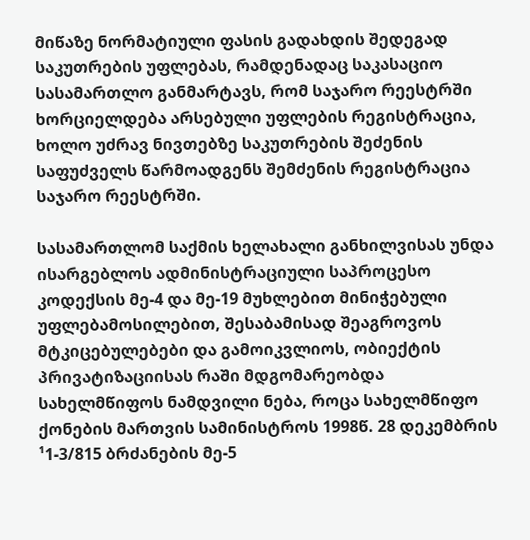მიწაზე ნორმატიული ფასის გადახდის შედეგად საკუთრების უფლებას, რამდენადაც საკასაციო სასამართლო განმარტავს, რომ საჯარო რეესტრში ხორციელდება არსებული უფლების რეგისტრაცია, ხოლო უძრავ ნივთებზე საკუთრების შეძენის საფუძველს წარმოადგენს შემძენის რეგისტრაცია საჯარო რეესტრში.

სასამართლომ საქმის ხელახალი განხილვისას უნდა ისარგებლოს ადმინისტრაციული საპროცესო კოდექსის მე-4 და მე-19 მუხლებით მინიჭებული უფლებამოსილებით, შესაბამისად შეაგროვოს მტკიცებულებები და გამოიკვლიოს, ობიექტის პრივატიზაციისას რაში მდგომარეობდა სახელმწიფოს ნამდვილი ნება, როცა სახელმწიფო ქონების მართვის სამინისტროს 1998წ. 28 დეკემბრის ¹1-3/815 ბრძანების მე-5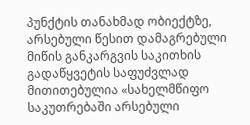პუნქტის თანახმად ობიექტზე, არსებული წესით დამაგრებული მიწის განკარგვის საკითხის გადაწყვეტის საფუძვლად მითითებულია «სახელმწიფო საკუთრებაში არსებული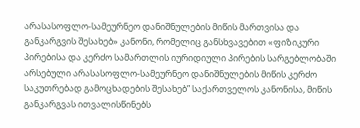არასასოფლო-სამეურნეო დანიშნულების მიწის მართვისა და განკარგვის შესახებ» კანონი, რომელიც განსხვავებით «ფიზიკური პირებისა და კერძო სამართლის იურიდიული პირების სარგებლობაში არსებული არასასოფლო-სამეურნეო დანიშნულების მიწის კერძო საკუთრებად გამოცხადების შესახებ” საქართველოს კანონისა, მიწის განკარგვას ითვალისწინებს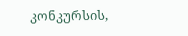კონკურსის,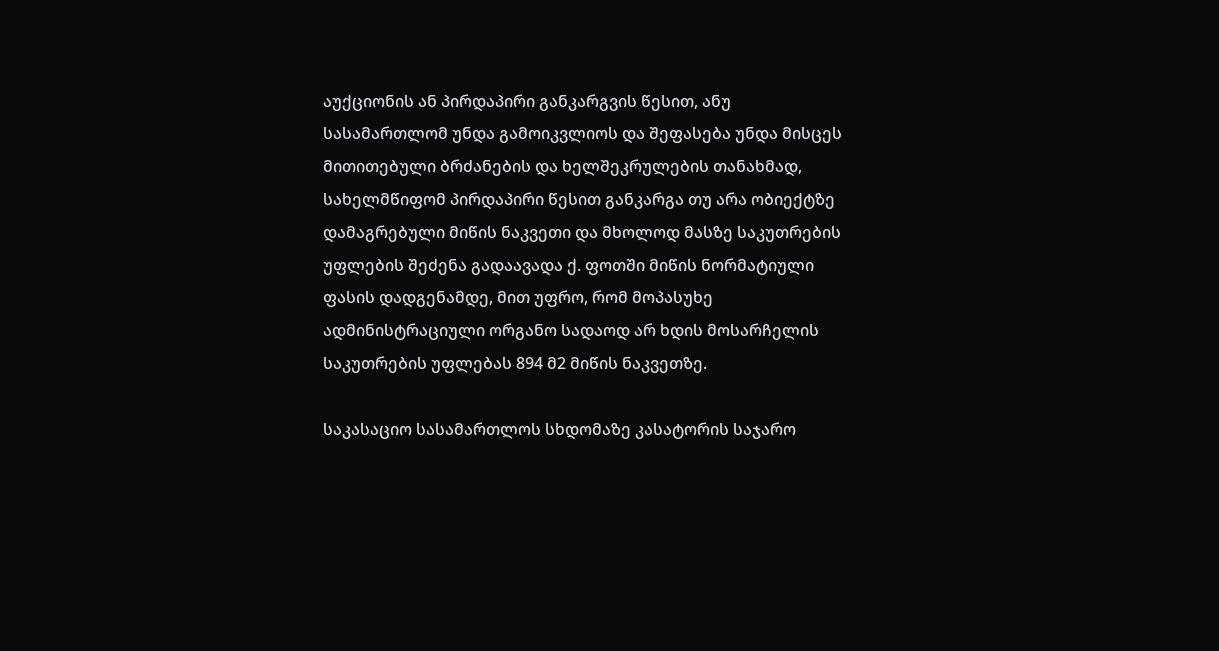აუქციონის ან პირდაპირი განკარგვის წესით, ანუ სასამართლომ უნდა გამოიკვლიოს და შეფასება უნდა მისცეს მითითებული ბრძანების და ხელშეკრულების თანახმად, სახელმწიფომ პირდაპირი წესით განკარგა თუ არა ობიექტზე დამაგრებული მიწის ნაკვეთი და მხოლოდ მასზე საკუთრების უფლების შეძენა გადაავადა ქ. ფოთში მიწის ნორმატიული ფასის დადგენამდე, მით უფრო, რომ მოპასუხე ადმინისტრაციული ორგანო სადაოდ არ ხდის მოსარჩელის საკუთრების უფლებას 894 მ2 მიწის ნაკვეთზე.

საკასაციო სასამართლოს სხდომაზე კასატორის საჯარო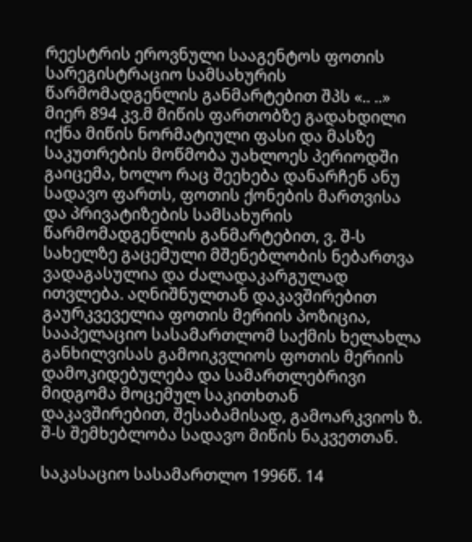რეესტრის ეროვნული სააგენტოს ფოთის სარეგისტრაციო სამსახურის წარმომადგენლის განმარტებით შპს «.. ..» მიერ 894 კვ.მ მიწის ფართობზე გადახდილი იქნა მიწის ნორმატიული ფასი და მასზე საკუთრების მოწმობა უახლოეს პერიოდში გაიცემა, ხოლო რაც შეეხება დანარჩენ ანუ სადავო ფართს, ფოთის ქონების მართვისა და პრივატიზების სამსახურის წარმომადგენლის განმარტებით, ვ. შ-ს სახელზე გაცემული მშენებლობის ნებართვა ვადაგასულია და ძალადაკარგულად ითვლება. აღნიშნულთან დაკავშირებით გაურკვეველია ფოთის მერიის პოზიცია, სააპელაციო სასამართლომ საქმის ხელახლა განხილვისას გამოიკვლიოს ფოთის მერიის დამოკიდებულება და სამართლებრივი მიდგომა მოცემულ საკითხთან დაკავშირებით, შესაბამისად, გამოარკვიოს ზ. შ-ს შემხებლობა სადავო მიწის ნაკვეთთან.

საკასაციო სასამართლო 1996წ. 14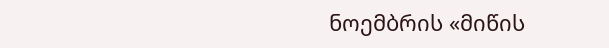ნოემბრის «მიწის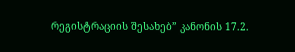რეგისტრაციის შესახებ” კანონის 17.2.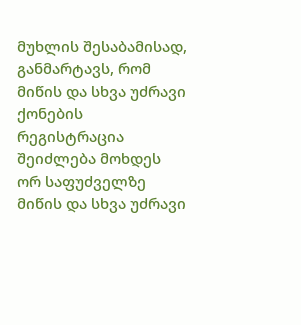მუხლის შესაბამისად, განმარტავს, რომ მიწის და სხვა უძრავი ქონების რეგისტრაცია შეიძლება მოხდეს ორ საფუძველზე მიწის და სხვა უძრავი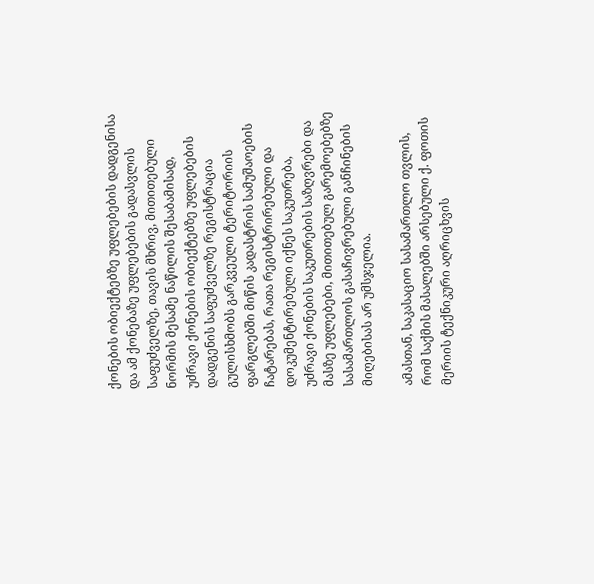ქონების ობიექტებზე უფლებების დადგენისა და ამ ქონებაზე უფლებების გადასვლის საფუძველზე, თავის მხრივ, მითითებული ნორმის მესამე ნაწილის შესაბამისად, უძრავი ქონების ობიექტებზე უფლებების დადგენის საფუძველზე რეგისტრაცია გულისხმობს გარკვეული ტერიტორიის ფარგლებში მიწის კადასტრის სამუშაოების ჩატარებას, რათა რეგისტრირებული და დოკუმენტირებული იქნეს საკუთრება, უძრავი ქონების საკუთრების საზღვრები და მასზე უფლებები, მითითებულ გარემოებებზე სასამართლოს გასაჩივრებული განჩინების მიღებისას არ უმსჯელია.

ამასთან, საკასაციო სასამართლო თვლის, რომ საქმის მასალებში არსებული ქ. ფოთის მერიის ტექნიკური აღრიცხვის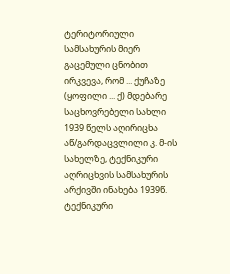ტერიტორიული სამსახურის მიერ გაცემული ცნობით ირკვევა, რომ ... ქუჩაზე (ყოფილი ... ქ) მდებარე საცხოვრებელი სახლი 1939 წელს აღირიცხა აწ/გარდაცვლილი კ. მ-ის სახელზე, ტექნიკური აღრიცხვის სამსახურის არქივში ინახება 1939წ. ტექნიკური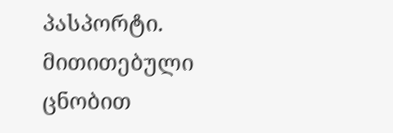პასპორტი. მითითებული ცნობით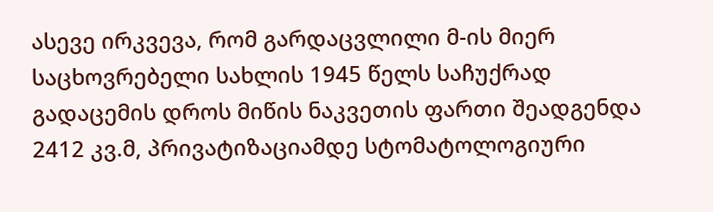ასევე ირკვევა, რომ გარდაცვლილი მ-ის მიერ საცხოვრებელი სახლის 1945 წელს საჩუქრად გადაცემის დროს მიწის ნაკვეთის ფართი შეადგენდა 2412 კვ.მ, პრივატიზაციამდე სტომატოლოგიური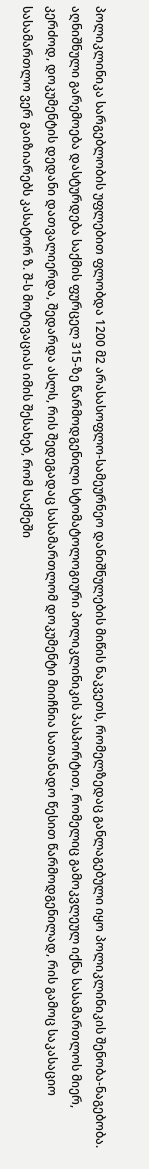პოლიკლინიკა სარგებლობის უფლებით ფლობდა 1200 მ2 არასასოფლო-სამეურნეო დანიშნულების მიწის ნაკვეთს, რომელზედაც განლაგებული იყო პოლიკლინიკის შენობა-ნაგებობა. აღნიშნული გარემოება დასტურდება საქმის ფურცელ 315-ზე წარმოდგენილი სტომატოლოგიური პოლიკლინიკის პასპორტით, რომელიც გამოკვლეულ იქნა სასამართლოს მიერ, კერძოდ, დოკუმენტის დედანი დათვალიერდა, შედარდა ასლს, რის შედეგადაც სასამართლომ დოკუმენტი მიიჩნია სათანადო წესით წარმოდგენილად, რის გამოც საკასაციო სასამართლო ვერ გაიზიარებს კასატორ ზ. შ-ს მოტივაციას იმის შესახებ, რომ საქმეში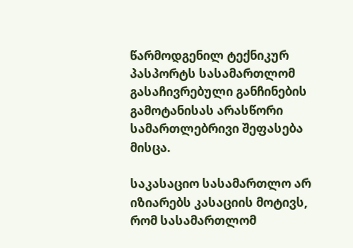წარმოდგენილ ტექნიკურ პასპორტს სასამართლომ გასაჩივრებული განჩინების გამოტანისას არასწორი სამართლებრივი შეფასება მისცა.

საკასაციო სასამართლო არ იზიარებს კასაციის მოტივს, რომ სასამართლომ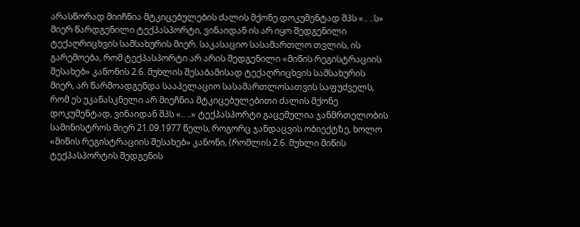არასწორად მიიჩნია მტკიცებულების ძალის მქონე დოკუმენტად შპს «.. ..ს» მიერ წარდგენილი ტექპასპორტი, ვინაიდან ის არ იყო შედგენილი ტექაღრიცხვის სამსახურის მიერ. საკასაციო სასამართლო თვლის, ის გარემოება, რომ ტექპასპორტი არ არის შედგენილი «მიწის რეგისტრაციის შესახებ» კანონის 2.6. მუხლის შესაბამისად ტექაღრიცხვის სამსახურის მიერ, არ წარმოადგენდა სააპელაციო სასამართლოსათვის საფუძველს, რომ ეს უკანასკნელი არ მიეჩნია მტკიცებულებითი ძალის მქონე დოკუმენტად, ვინაიდან შპს «.. ..» ტექპასპორტი გაცემულია ჯანმრთელობის სამინისტროს მიერ 21.09.1977 წელს, როგორც ჯანდაცვის ობიექტზე, ხოლო «მიწის რეგისტრაციის შესახებ» კანონი, (რომლის 2.6. მუხლი მიწის ტექპასპორტის შედგენის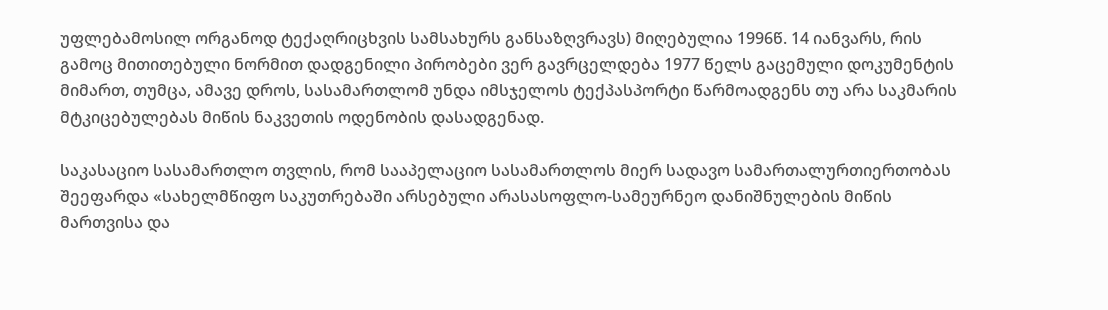უფლებამოსილ ორგანოდ ტექაღრიცხვის სამსახურს განსაზღვრავს) მიღებულია 1996წ. 14 იანვარს, რის გამოც მითითებული ნორმით დადგენილი პირობები ვერ გავრცელდება 1977 წელს გაცემული დოკუმენტის მიმართ, თუმცა, ამავე დროს, სასამართლომ უნდა იმსჯელოს ტექპასპორტი წარმოადგენს თუ არა საკმარის მტკიცებულებას მიწის ნაკვეთის ოდენობის დასადგენად.

საკასაციო სასამართლო თვლის, რომ სააპელაციო სასამართლოს მიერ სადავო სამართალურთიერთობას შეეფარდა «სახელმწიფო საკუთრებაში არსებული არასასოფლო-სამეურნეო დანიშნულების მიწის მართვისა და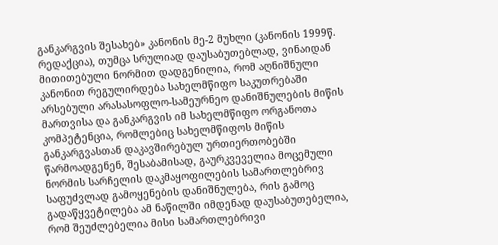განკარგვის შესახებ» კანონის მე-2 მუხლი (კანონის 1999წ. რედაქცია), თუმცა სრულიად დაუსაბუთებლად, ვინაიდან მითითებული ნორმით დადგენილია, რომ აღნიშნული კანონით რეგულირდება სახელმწიფო საკუთრებაში არსებული არასასოფლო-სამეურნეო დანიშნულების მიწის მართვისა და განკარგვის იმ სახელმწიფო ორგანოთა კომპეტენცია, რომლებიც სახელმწიფოს მიწის განკარგვასთან დაკავშირებულ ურთიერთობებში წარმოადგენენ, შესაბამისად, გაურკვეველია მოცემული ნორმის სარჩელის დაკმაყოფილების სამართლებრივ საფუძვლად გამოყენების დანიშნულება, რის გამოც გადაწყვეტილება ამ ნაწილში იმდენად დაუსაბუთებელია, რომ შეუძლებელია მისი სამართლებრივი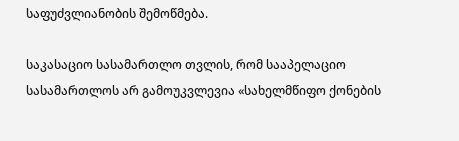საფუძვლიანობის შემოწმება.

საკასაციო სასამართლო თვლის, რომ სააპელაციო სასამართლოს არ გამოუკვლევია «სახელმწიფო ქონების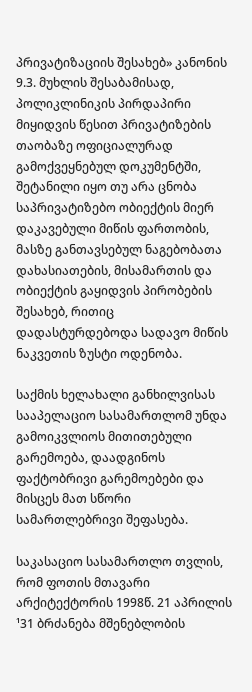პრივატიზაციის შესახებ» კანონის 9.3. მუხლის შესაბამისად, პოლიკლინიკის პირდაპირი მიყიდვის წესით პრივატიზების თაობაზე ოფიციალურად გამოქვეყნებულ დოკუმენტში, შეტანილი იყო თუ არა ცნობა საპრივატიზებო ობიექტის მიერ დაკავებული მიწის ფართობის, მასზე განთავსებულ ნაგებობათა დახასიათების, მისამართის და ობიექტის გაყიდვის პირობების შესახებ, რითიც დადასტურდებოდა სადავო მიწის ნაკვეთის ზუსტი ოდენობა.

საქმის ხელახალი განხილვისას სააპელაციო სასამართლომ უნდა გამოიკვლიოს მითითებული გარემოება, დაადგინოს ფაქტობრივი გარემოებები და მისცეს მათ სწორი სამართლებრივი შეფასება.

საკასაციო სასამართლო თვლის, რომ ფოთის მთავარი არქიტექტორის 1998წ. 21 აპრილის ¹31 ბრძანება მშენებლობის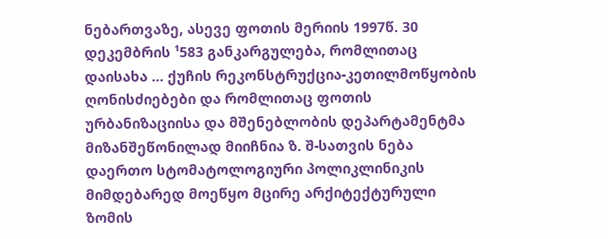ნებართვაზე, ასევე ფოთის მერიის 1997წ. 30 დეკემბრის ¹583 განკარგულება, რომლითაც დაისახა ... ქუჩის რეკონსტრუქცია-კეთილმოწყობის ღონისძიებები და რომლითაც ფოთის ურბანიზაციისა და მშენებლობის დეპარტამენტმა მიზანშეწონილად მიიჩნია ზ. შ-სათვის ნება დაერთო სტომატოლოგიური პოლიკლინიკის მიმდებარედ მოეწყო მცირე არქიტექტურული ზომის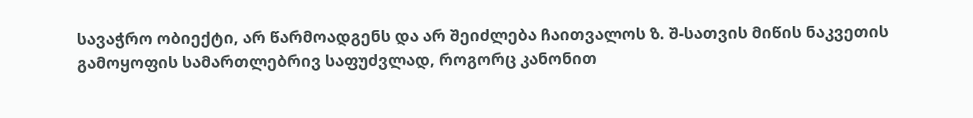სავაჭრო ობიექტი, არ წარმოადგენს და არ შეიძლება ჩაითვალოს ზ. შ-სათვის მიწის ნაკვეთის გამოყოფის სამართლებრივ საფუძვლად, როგორც კანონით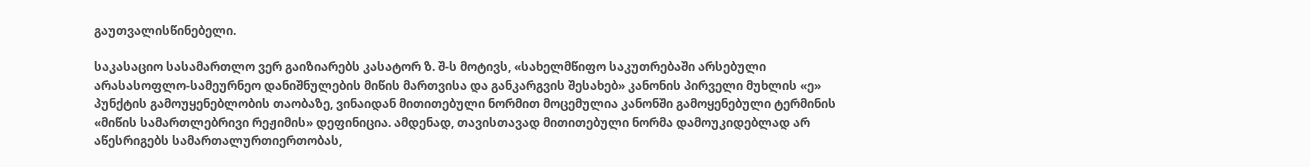გაუთვალისწინებელი.

საკასაციო სასამართლო ვერ გაიზიარებს კასატორ ზ. შ-ს მოტივს, «სახელმწიფო საკუთრებაში არსებული არასასოფლო-სამეურნეო დანიშნულების მიწის მართვისა და განკარგვის შესახებ» კანონის პირველი მუხლის «ე» პუნქტის გამოუყენებლობის თაობაზე, ვინაიდან მითითებული ნორმით მოცემულია კანონში გამოყენებული ტერმინის «მიწის სამართლებრივი რეჟიმის» დეფინიცია. ამდენად, თავისთავად მითითებული ნორმა დამოუკიდებლად არ აწესრიგებს სამართალურთიერთობას,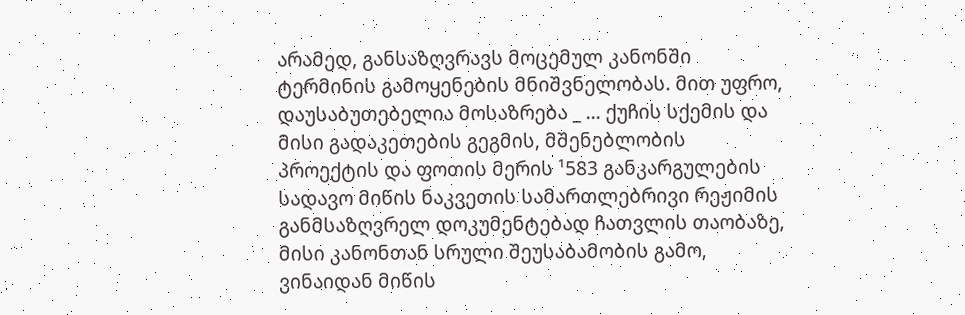არამედ, განსაზღვრავს მოცემულ კანონში ტერმინის გამოყენების მნიშვნელობას. მით უფრო, დაუსაბუთებელია მოსაზრება _ ... ქუჩის სქემის და მისი გადაკეთების გეგმის, მშენებლობის პროექტის და ფოთის მერის ¹583 განკარგულების სადავო მიწის ნაკვეთის სამართლებრივი რეჟიმის განმსაზღვრელ დოკუმენტებად ჩათვლის თაობაზე, მისი კანონთან სრული შეუსაბამობის გამო, ვინაიდან მიწის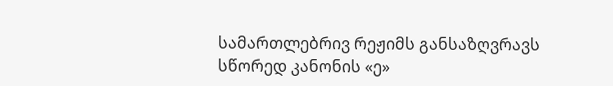სამართლებრივ რეჟიმს განსაზღვრავს სწორედ კანონის «ე»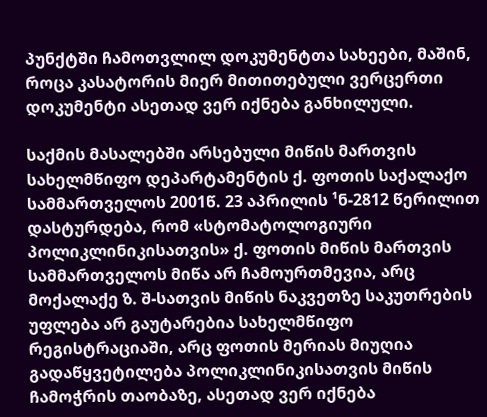პუნქტში ჩამოთვლილ დოკუმენტთა სახეები, მაშინ, როცა კასატორის მიერ მითითებული ვერცერთი დოკუმენტი ასეთად ვერ იქნება განხილული.

საქმის მასალებში არსებული მიწის მართვის სახელმწიფო დეპარტამენტის ქ. ფოთის საქალაქო სამმართველოს 2001წ. 23 აპრილის ¹ნ-2812 წერილით დასტურდება, რომ «სტომატოლოგიური პოლიკლინიკისათვის» ქ. ფოთის მიწის მართვის სამმართველოს მიწა არ ჩამოურთმევია, არც მოქალაქე ზ. შ-სათვის მიწის ნაკვეთზე საკუთრების უფლება არ გაუტარებია სახელმწიფო რეგისტრაციაში, არც ფოთის მერიას მიუღია გადაწყვეტილება პოლიკლინიკისათვის მიწის ჩამოჭრის თაობაზე, ასეთად ვერ იქნება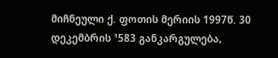მიჩნეული ქ. ფოთის მერიის 1997წ. 30 დეკემბრის ¹583 განკარგულება,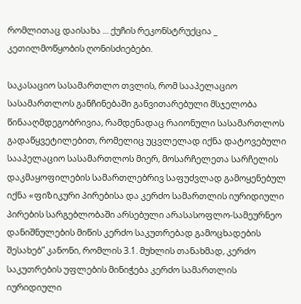რომლითაც დაისახა ... ქუჩის რეკონსტრუქცია _ კეთილმოწყობის ღონისძიებები.

საკასაციო სასამართლო თვლის, რომ სააპელაციო სასამართლოს განჩინებაში განვითარებული მსჯელობა წინააღმდეგობრივია, რამდენადაც რაიონული სასამართლოს გადაწყვეტილებით, რომელიც უცვლელად იქნა დატოვებული სააპელაციო სასამართლოს მიერ, მოსარჩელეთა სარჩელის დაკმაყოფილების სამართლებრივ საფუძვლად გამოყენებულ იქნა «ფიზიკური პირებისა და კერძო სამართლის იურიდიული პირების სარგებლობაში არსებული არასასოფლო-სამეურნეო დანიშნულების მიწის კერძო საკუთრებად გამოცხადების შესახებ” კანონი, რომლის 3.1. მუხლის თანახმად, კერძო საკუთრების უფლების მინიჭება კერძო სამართლის იურიდიული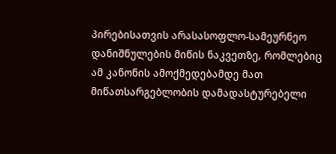პირებისათვის არასასოფლო-სამეურნეო დანიშნულების მიწის ნაკვეთზე, რომლებიც ამ კანონის ამოქმედებამდე მათ მიწათსარგებლობის დამადასტურებელი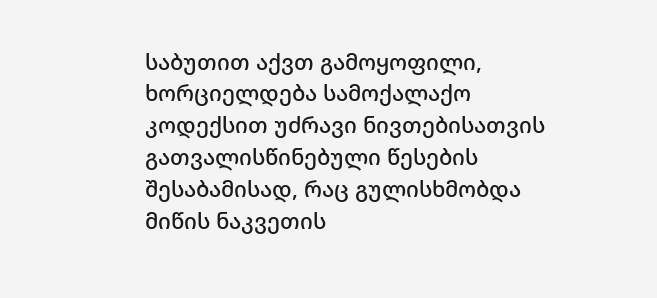საბუთით აქვთ გამოყოფილი, ხორციელდება სამოქალაქო კოდექსით უძრავი ნივთებისათვის გათვალისწინებული წესების შესაბამისად, რაც გულისხმობდა მიწის ნაკვეთის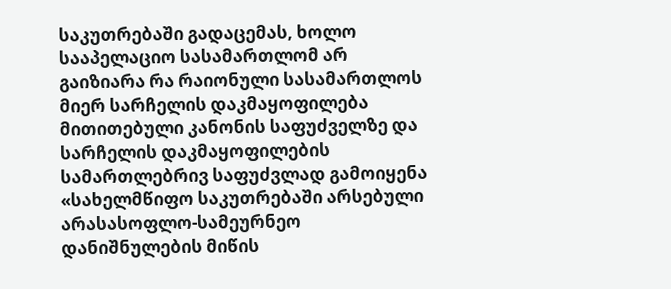საკუთრებაში გადაცემას, ხოლო სააპელაციო სასამართლომ არ გაიზიარა რა რაიონული სასამართლოს მიერ სარჩელის დაკმაყოფილება მითითებული კანონის საფუძველზე და სარჩელის დაკმაყოფილების სამართლებრივ საფუძვლად გამოიყენა «სახელმწიფო საკუთრებაში არსებული არასასოფლო-სამეურნეო დანიშნულების მიწის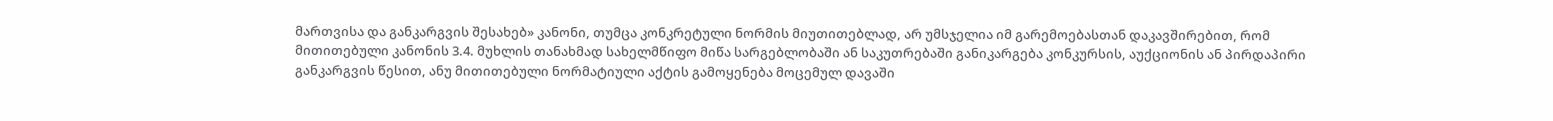მართვისა და განკარგვის შესახებ» კანონი, თუმცა კონკრეტული ნორმის მიუთითებლად, არ უმსჯელია იმ გარემოებასთან დაკავშირებით, რომ მითითებული კანონის 3.4. მუხლის თანახმად სახელმწიფო მიწა სარგებლობაში ან საკუთრებაში განიკარგება კონკურსის, აუქციონის ან პირდაპირი განკარგვის წესით, ანუ მითითებული ნორმატიული აქტის გამოყენება მოცემულ დავაში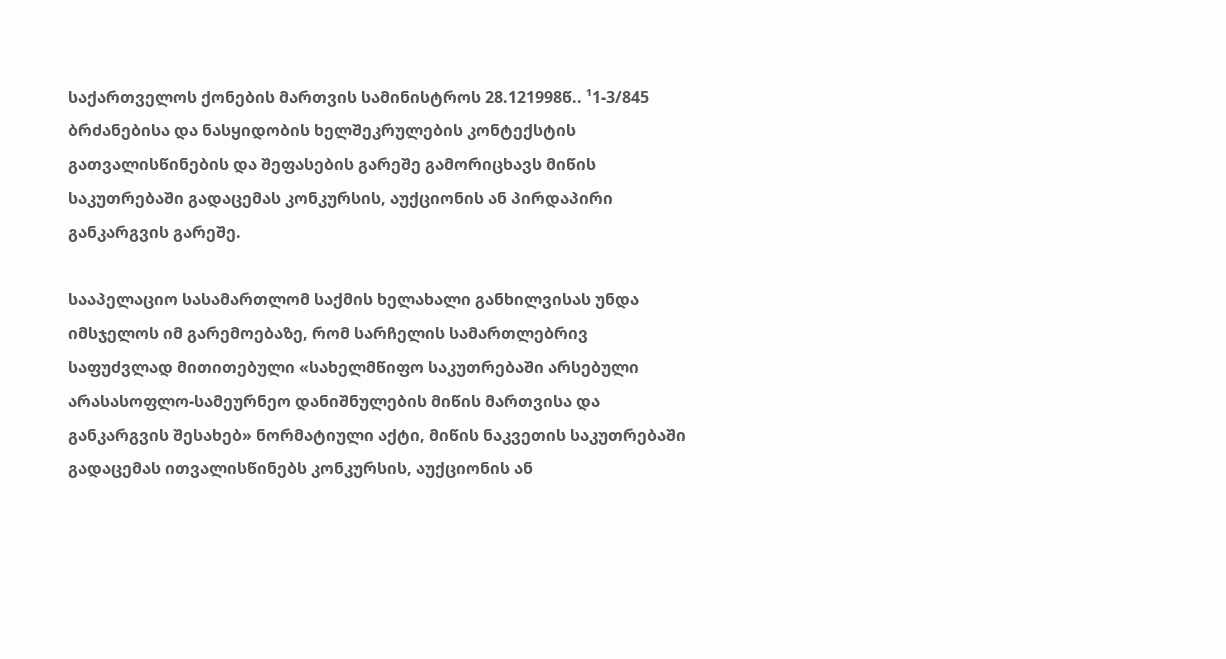საქართველოს ქონების მართვის სამინისტროს 28.121998წ.. ¹1-3/845 ბრძანებისა და ნასყიდობის ხელშეკრულების კონტექსტის გათვალისწინების და შეფასების გარეშე გამორიცხავს მიწის საკუთრებაში გადაცემას კონკურსის, აუქციონის ან პირდაპირი განკარგვის გარეშე.

სააპელაციო სასამართლომ საქმის ხელახალი განხილვისას უნდა იმსჯელოს იმ გარემოებაზე, რომ სარჩელის სამართლებრივ საფუძვლად მითითებული «სახელმწიფო საკუთრებაში არსებული არასასოფლო-სამეურნეო დანიშნულების მიწის მართვისა და განკარგვის შესახებ» ნორმატიული აქტი, მიწის ნაკვეთის საკუთრებაში გადაცემას ითვალისწინებს კონკურსის, აუქციონის ან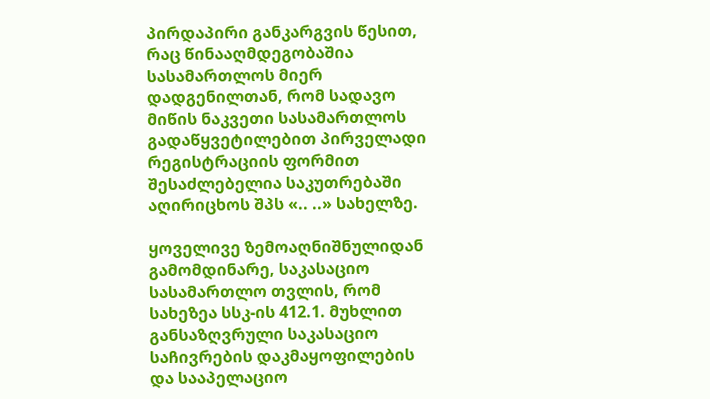პირდაპირი განკარგვის წესით, რაც წინააღმდეგობაშია სასამართლოს მიერ დადგენილთან, რომ სადავო მიწის ნაკვეთი სასამართლოს გადაწყვეტილებით პირველადი რეგისტრაციის ფორმით შესაძლებელია საკუთრებაში აღირიცხოს შპს «.. ..» სახელზე.

ყოველივე ზემოაღნიშნულიდან გამომდინარე, საკასაციო სასამართლო თვლის, რომ სახეზეა სსკ-ის 412.1. მუხლით განსაზღვრული საკასაციო საჩივრების დაკმაყოფილების და სააპელაციო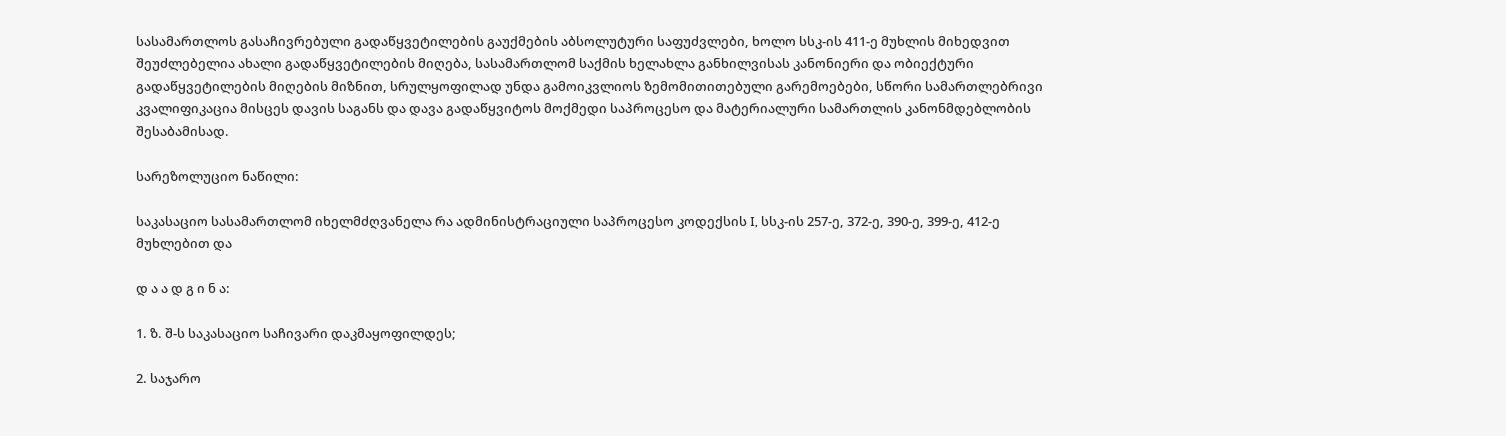სასამართლოს გასაჩივრებული გადაწყვეტილების გაუქმების აბსოლუტური საფუძვლები, ხოლო სსკ-ის 411-ე მუხლის მიხედვით შეუძლებელია ახალი გადაწყვეტილების მიღება, სასამართლომ საქმის ხელახლა განხილვისას კანონიერი და ობიექტური გადაწყვეტილების მიღების მიზნით, სრულყოფილად უნდა გამოიკვლიოს ზემომითითებული გარემოებები, სწორი სამართლებრივი კვალიფიკაცია მისცეს დავის საგანს და დავა გადაწყვიტოს მოქმედი საპროცესო და მატერიალური სამართლის კანონმდებლობის შესაბამისად.

სარეზოლუციო ნაწილი:

საკასაციო სასამართლომ იხელმძღვანელა რა ადმინისტრაციული საპროცესო კოდექსის I, სსკ-ის 257-ე, 372-ე, 390-ე, 399-ე, 412-ე მუხლებით და

დ ა ა დ გ ი ნ ა:

1. ზ. შ-ს საკასაციო საჩივარი დაკმაყოფილდეს;

2. საჯარო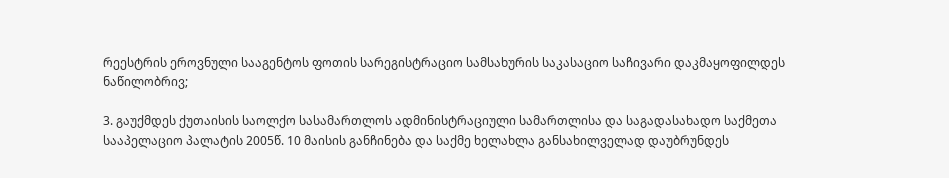რეესტრის ეროვნული სააგენტოს ფოთის სარეგისტრაციო სამსახურის საკასაციო საჩივარი დაკმაყოფილდეს ნაწილობრივ;

3. გაუქმდეს ქუთაისის საოლქო სასამართლოს ადმინისტრაციული სამართლისა და საგადასახადო საქმეთა სააპელაციო პალატის 2005წ. 10 მაისის განჩინება და საქმე ხელახლა განსახილველად დაუბრუნდეს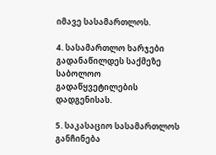იმავე სასამართლოს.

4. სასამართლო ხარჯები გადანაწილდეს საქმეზე საბოლოო გადაწყვეტილების დადგენისას.

5. საკასაციო სასამართლოს განჩინება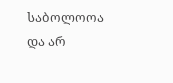საბოლოოა და არ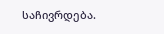საჩივრდება.